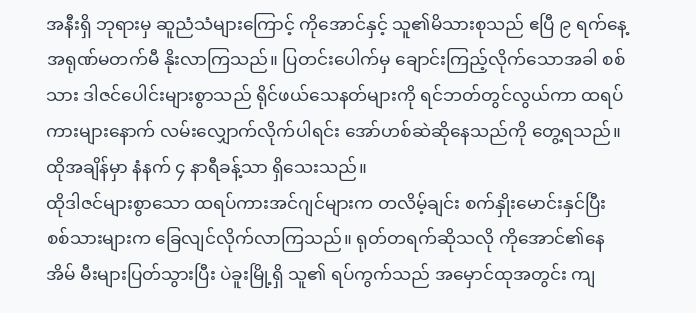အနီးရှိ ဘုရားမှ ဆူညံသံများကြောင့် ကိုအောင်နှင့် သူ၏မိသားစုသည် ဧပြီ ၉ ရက်နေ့ အရုဏ်မတက်မီ နိုးလာကြသည်။ ပြတင်းပေါက်မှ ချောင်းကြည့်လိုက်သောအခါ စစ်သား ဒါဇင်ပေါင်းများစွာသည် ရိုင်ဖယ်သေနတ်များကို ရင်ဘတ်တွင်လွယ်ကာ ထရပ်ကားများနောက် လမ်းလျှောက်လိုက်ပါရင်း အော်ဟစ်ဆဲဆိုနေသည်ကို တွေ့ရသည်။ ထိုအချိန်မှာ နံနက် ၄ နာရီခန့်သာ ရှိသေးသည်။
ထိုဒါဇင်များစွာသော ထရပ်ကားအင်ဂျင်များက တလိမ့်ချင်း စက်နှိုးမောင်းနှင်ပြီး စစ်သားများက ခြေလျင်လိုက်လာကြသည်။ ရုတ်တရက်ဆိုသလို ကိုအောင်၏နေအိမ် မီးများပြတ်သွားပြီး ပဲခူးမြို့ရှိ သူ၏ ရပ်ကွက်သည် အမှောင်ထုအတွင်း ကျ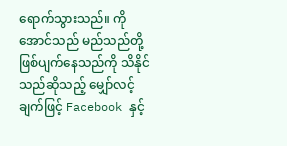ရောက်သွားသည်။ ကိုအောင်သည် မည်သည်တို့ဖြစ်ပျက်နေသည်ကို သိနိုင်သည်ဆိုသည့် မျှော်လင့်ချက်ဖြင့် Facebook နှင့်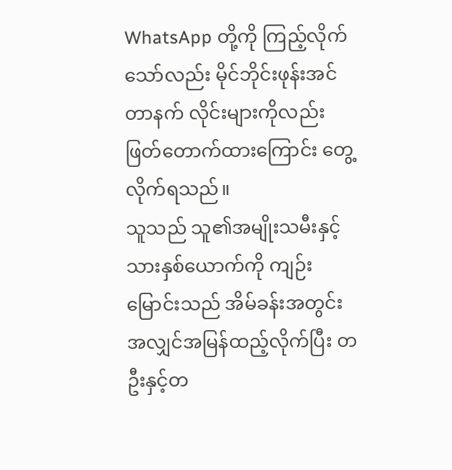WhatsApp တို့ကို ကြည့်လိုက်သော်လည်း မိုင်ဘိုင်းဖုန်းအင်တာနက် လိုင်းများကိုလည်း ဖြတ်တောက်ထားကြောင်း တွေ့လိုက်ရသည်။
သူသည် သူ၏အမျိုးသမီးနှင့် သားနှစ်ယောက်ကို ကျဉ်းမြောင်းသည် အိမ်ခန်းအတွင်း အလျှင်အမြန်ထည့်လိုက်ပြီး တဦးနှင့်တ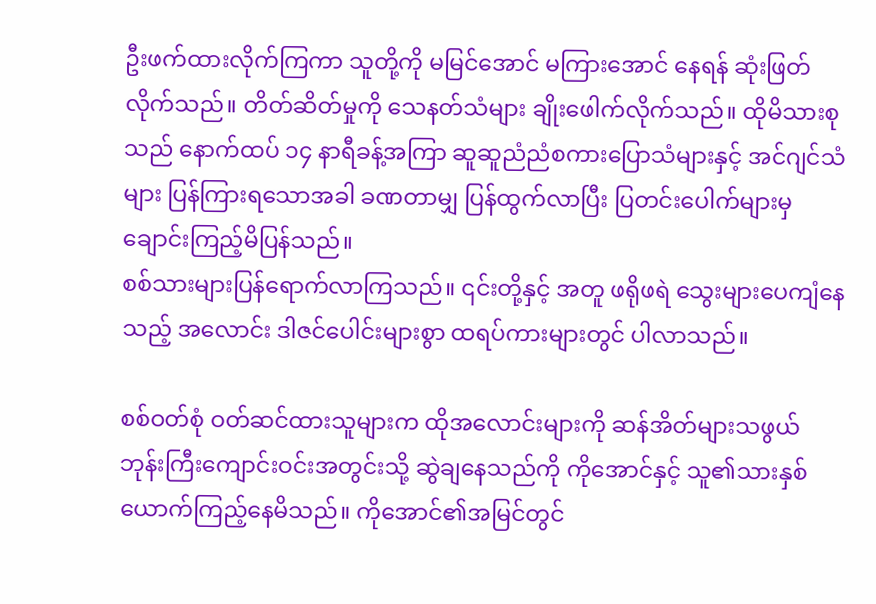ဦးဖက်ထားလိုက်ကြကာ သူတို့ကို မမြင်အောင် မကြားအောင် နေရန် ဆုံးဖြတ်လိုက်သည်။ တိတ်ဆိတ်မှုကို သေနတ်သံများ ချိုးဖေါက်လိုက်သည်။ ထိုမိသားစုသည် နောက်ထပ် ၁၄ နာရီခန့်အကြာ ဆူဆူညံညံစကားပြောသံများနှင့် အင်ဂျင်သံများ ပြန်ကြားရသောအခါ ခဏတာမျှ ပြန်ထွက်လာပြီး ပြတင်းပေါက်များမှ ချောင်းကြည့်မိပြန်သည်။
စစ်သားများပြန်ရောက်လာကြသည်။ ၎င်းတို့နှင့် အတူ ဖရိုဖရဲ သွေးများပေကျံနေသည့် အလောင်း ဒါဇင်ပေါင်းများစွာ ထရပ်ကားများတွင် ပါလာသည်။

စစ်ဝတ်စုံ ဝတ်ဆင်ထားသူများက ထိုအလောင်းများကို ဆန်အိတ်များသဖွယ် ဘုန်းကြီးကျောင်းဝင်းအတွင်းသို့ ဆွဲချနေသည်ကို ကိုအောင်နှင့် သူ၏သားနှစ်ယောက်ကြည့်နေမိသည်။ ကိုအောင်၏အမြင်တွင်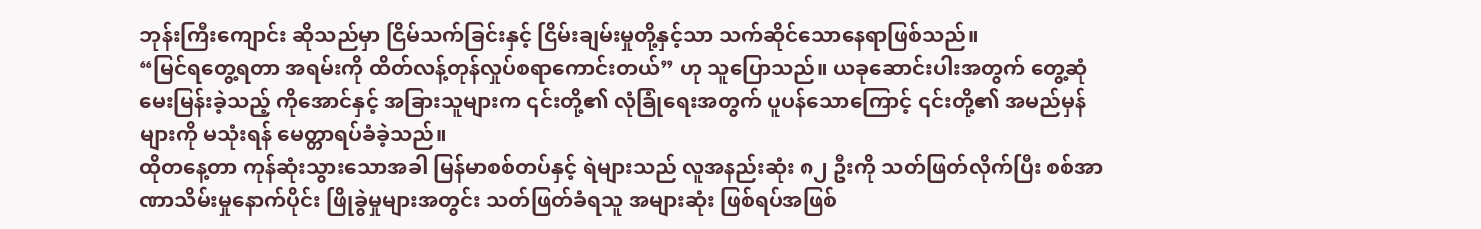ဘုန်းကြီးကျောင်း ဆိုသည်မှာ ငြိမ်သက်ခြင်းနှင့် ငြိမ်းချမ်းမှုတို့နှင့်သာ သက်ဆိုင်သောနေရာဖြစ်သည်။
“မြင်ရတွေ့ရတာ အရမ်းကို ထိတ်လန့်တုန်လှုပ်စရာကောင်းတယ်” ဟု သူပြောသည်။ ယခုဆောင်းပါးအတွက် တွေ့ဆုံမေးမြန်းခဲ့သည့် ကိုအောင်နှင့် အခြားသူများက ၎င်းတို့၏ လုံခြုံရေးအတွက် ပူပန်သောကြောင့် ၎င်းတို့၏ အမည်မှန်များကို မသုံးရန် မေတ္တာရပ်ခံခဲ့သည်။
ထိုတနေ့တာ ကုန်ဆုံးသွားသောအခါ မြန်မာစစ်တပ်နှင့် ရဲများသည် လူအနည်းဆုံး ၈၂ ဦးကို သတ်ဖြတ်လိုက်ပြီး စစ်အာဏာသိမ်းမှုနောက်ပိုင်း ဖြိုခွဲမှုများအတွင်း သတ်ဖြတ်ခံရသူ အများဆုံး ဖြစ်ရပ်အဖြစ်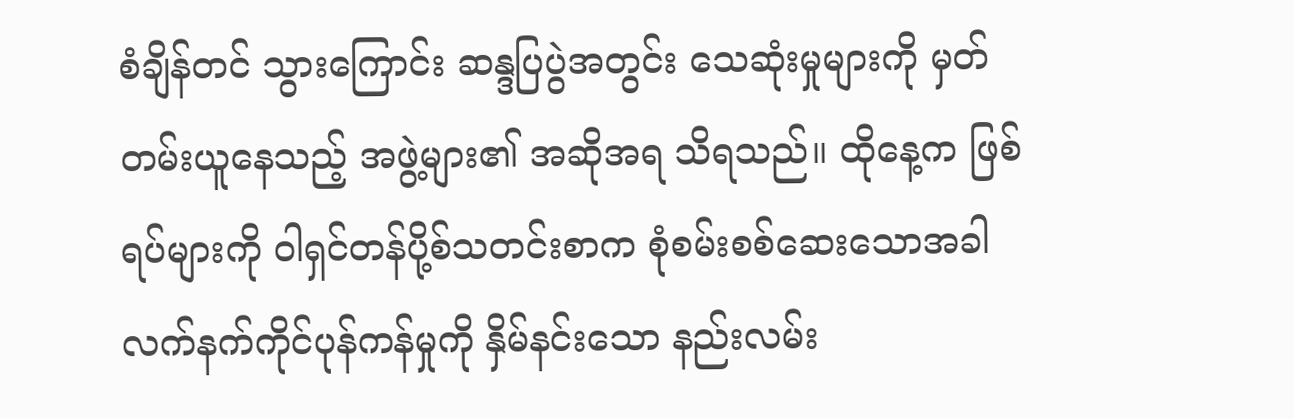စံချိန်တင် သွားကြောင်း ဆန္ဒပြပွဲအတွင်း သေဆုံးမှုများကို မှတ်တမ်းယူနေသည့် အဖွဲ့များ၏ အဆိုအရ သိရသည်။ ထိုနေ့က ဖြစ်ရပ်များကို ဝါရှင်တန်ပို့စ်သတင်းစာက စုံစမ်းစစ်ဆေးသောအခါ လက်နက်ကိုင်ပုန်ကန်မှုကို နှိမ်နင်းသော နည်းလမ်း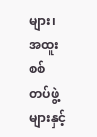များ၊ အထူးစစ်တပ်ဖွဲ့များနှင့်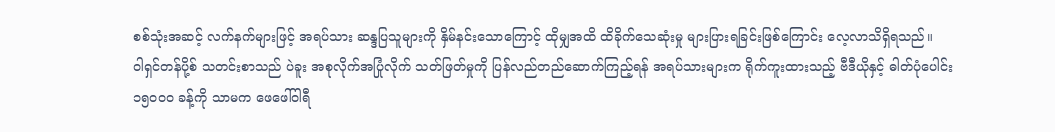စစ်သုံးအဆင့် လက်နက်များဖြင့် အရပ်သား ဆန္ဒပြသူများကို နှိမ်နင်းသောကြောင့် ထိုမျှအထိ ထိခိုက်သေဆုံးမှု များပြားရခြင်းဖြစ်ကြောင်း လေ့လာသိရှိရသည်။
ဝါရှင်တန်ပို့စ် သတင်းစာသည် ပဲခူး အစုလိုက်အပြုံလိုက် သတ်ဖြတ်မှုကို ပြန်လည်တည်ဆောက်ကြည့်ရန် အရပ်သားများက ရိုက်ကူးထားသည့် ဗီဒီယိုနှင့် ဓါတ်ပုံပေါင်း ၁၅၀၀၀ ခန့်ကို သာမက ဖေဖေါ်ဝါရီ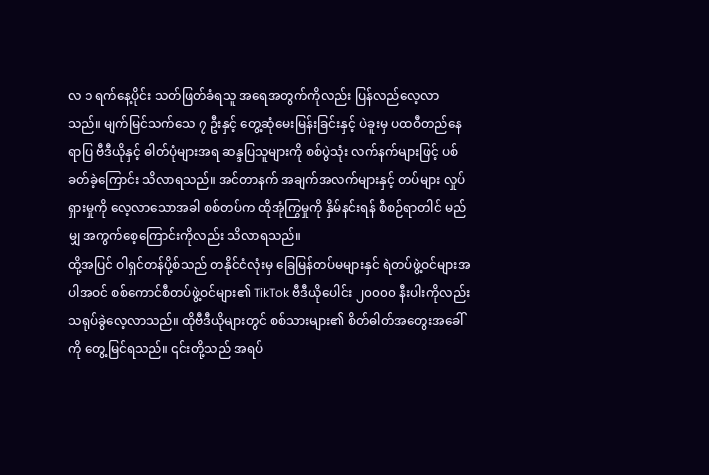လ ၁ ရက်နေ့ပိုင်း သတ်ဖြတ်ခံရသူ အရေအတွက်ကိုလည်း ပြန်လည်လေ့လာသည်။ မျက်မြင်သက်သေ ၇ ဦးနှင့် တွေ့ဆုံမေးမြန်းခြင်းနှင့် ပဲခူးမှ ပထဝီတည်နေရာပြ ဗီဒီယိုနှင့် ဓါတ်ပုံများအရ ဆန္ဒပြသူများကို စစ်ပွဲသုံး လက်နက်များဖြင့် ပစ်ခတ်ခဲ့ကြောင်း သိလာရသည်။ အင်တာနက် အချက်အလက်များနှင့် တပ်များ လှုပ်ရှားမှုကို လေ့လာသောအခါ စစ်တပ်က ထိုအုံကြွမှုကို နှိမ်နင်းရန် စီစဉ်ရာတါင် မည်မျှ အကွက်စေ့ကြောင်းကိုလည်း သိလာရသည်။
ထို့အပြင် ဝါရှင်တန်ပို့စ်သည် တနိုင်ငံလုံးမှ ခြေမြန်တပ်မများနှင် ရဲတပ်ဖွဲ့ဝင်များအပါအဝင် စစ်ကောင်စီတပ်ဖွဲ့ဝင်များ၏ TikTok ဗီဒီယိုပေါင်း ၂၀၀၀၀ နီးပါးကိုလည်း သရုပ်ခွဲလေ့လာသည်။ ထိုဗီဒီယိုများတွင် စစ်သားများ၏ စိတ်ဓါတ်အတွေးအခေါ်ကို တွေ့မြင်ရသည်။ ၎င်းတို့သည် အရပ်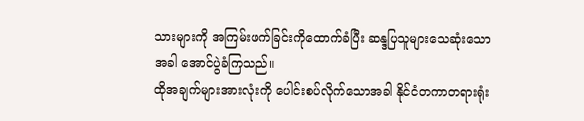သားများကို အကြမ်းဖက်ခြင်းကိုထောက်ခံပြီး ဆန္ဒပြသူများသေဆုံးသောအခါ အောင်ပွဲခံကြသည်။
ထိုအချက်များအားလုံးကို ပေါင်းစပ်လိုက်သောအခါ နိုင်ငံတကာတရားရုံး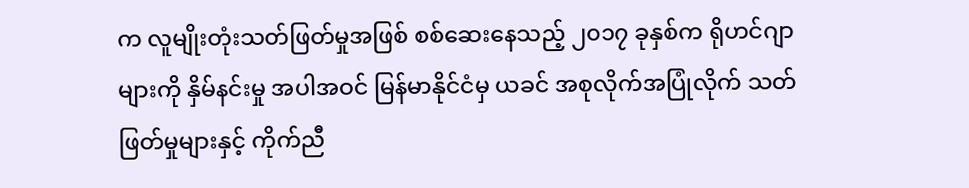က လူမျိုးတုံးသတ်ဖြတ်မှုအဖြစ် စစ်ဆေးနေသည့် ၂၀၁၇ ခုနှစ်က ရိုဟင်ဂျာများကို နှိမ်နင်းမှု အပါအဝင် မြန်မာနိုင်ငံမှ ယခင် အစုလိုက်အပြုံလိုက် သတ်ဖြတ်မှုများနှင့် ကိုက်ညီ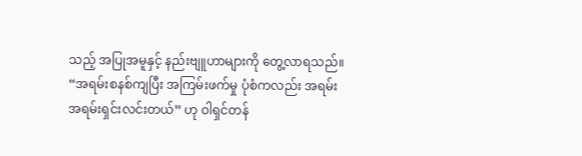သည့် အပြုအမူနှင့် နည်းဗျူဟာများကို တွေ့လာရသည်။
“အရမ်းစနစ်ကျပြီး အကြမ်းဖက်မှု ပုံစံကလည်း အရမ်း အရမ်းရှင်းလင်းတယ်” ဟု ဝါရှင်တန်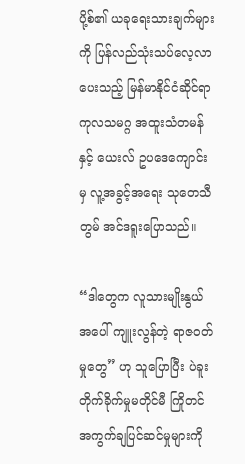ပို့စ်၏ ယခုရေးသားချက်များကို ပြန်လည်သုံးသပ်လေ့လာပေးသည့် မြန်မာနိုင်ငံဆိုင်ရာ ကုလသမဂ္ဂ အထူးသံတမန်နှင့် ယေးလ် ဥပဒေကျောင်းမှ လူ့အခွင့်အရေး သုတေသီ တွမ် အင်ဒရူးပြောသည်။

“ဒါတွေက လူသားမျိုးနွယ်အပေါ် ကျူးလွန်တဲ့ ရာဇဝတ်မှုတွေ” ဟု သူပြောပြီး ပဲခူးတိုက်ခိုက်မှုမတိုင်မီ ကြိုတင်အကွက်ချပြင်ဆင်မှုများကို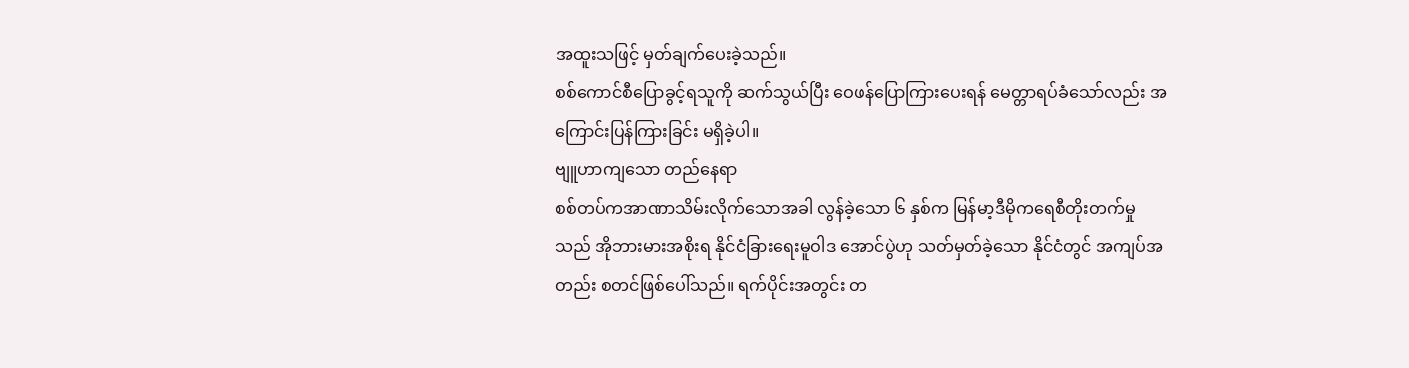အထူးသဖြင့် မှတ်ချက်ပေးခဲ့သည်။
စစ်ကောင်စီပြောခွင့်ရသူကို ဆက်သွယ်ပြီး ဝေဖန်ပြောကြားပေးရန် မေတ္တာရပ်ခံသော်လည်း အကြောင်းပြန်ကြားခြင်း မရှိခဲ့ပါ။
ဗျူဟာကျသော တည်နေရာ
စစ်တပ်ကအာဏာသိမ်းလိုက်သောအခါ လွန်ခဲ့သော ၆ နှစ်က မြန်မာ့ဒီမိုကရေစီတိုးတက်မှုသည် အိုဘားမားအစိုးရ နိုင်ငံခြားရေးမူဝါဒ အောင်ပွဲဟု သတ်မှတ်ခဲ့သော နိုင်ငံတွင် အကျပ်အတည်း စတင်ဖြစ်ပေါ်သည်။ ရက်ပိုင်းအတွင်း တ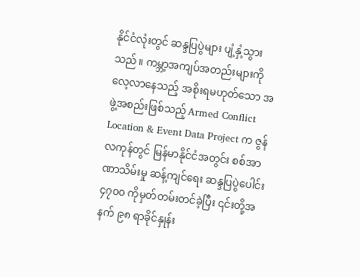နိုင်ငံလုံးတွင် ဆန္ဒပြပွဲများ ပျံ့နှံ့သွားသည်။ ကမ္ဘာ့အကျပ်အတည်းများကို လေ့လာနေသည့် အစိုးရမဟုတ်သော အဖွဲ့အစည်းဖြစ်သည့် Armed Conflict Location & Event Data Project က ဇွန်လကုန်တွင် မြန်မာနိုင်ငံအတွင်း စစ်အာဏာသိမ်းမှု ဆန့်ကျင်ရေး ဆန္ဒပြပွဲပေါင်း ၄၇၀၀ ကိုမှတ်တမ်းတင်ခဲ့ပြီး ၎င်းတို့အနက် ၉၈ ရာခိုင်နှုန်း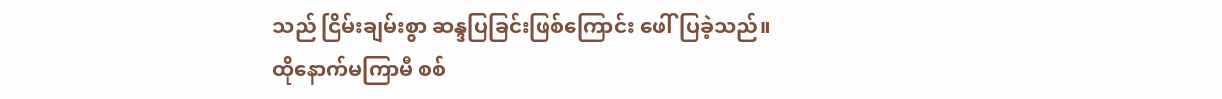သည် ငြိမ်းချမ်းစွာ ဆန္ဒပြခြင်းဖြစ်ကြောင်း ဖေါ်ပြခဲ့သည်။
ထိုနောက်မကြာမီ စစ်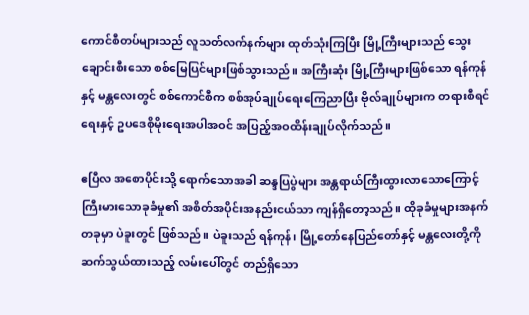ကောင်စီတပ်များသည် လူသတ်လက်နက်များ ထုတ်သုံးကြပြီး မြို့ကြီးများသည် သွေးချောင်းစီးသော စစ်မြေပြင်များဖြစ်သွားသည်။ အကြီးဆုံး မြို့ကြီးများဖြစ်သော ရန်ကုန်နှင့် မန္တလေးတွင် စစ်ကောင်စီက စစ်အုပ်ချုပ်ရေးကြေညာပြီး ဗိုလ်ချုပ်များက တရားစီရင်ရေးနှင့် ဥပဒေစိုမိုးရေးအပါအဝင် အပြည့်အဝထိန်းချုပ်လိုက်သည်။

ဧပြီလ အစောပိုင်းသို့ ရောက်သောအခါ ဆန္ဒပြပွဲများ အန္တရာယ်ကြီးထွားလာသောကြောင့် ကြီးမားသောခုခံမှု၏ အစိတ်အပိုင်းအနည်းငယ်သာ ကျန်ရှိတော့သည်။ ထိုခုခံမှုများအနက် တခုမှာ ပဲခူးတွင် ဖြစ်သည်။ ပဲခူးသည် ရန်ကုန်၊ မြို့တော်နေပြည်တော်နှင့် မန္တလေးတို့ကိုဆက်သွယ်ထားသည့် လမ်းပေါ်တွင် တည်ရှိသော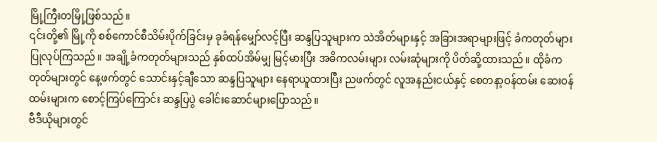မြို့ကြီးတမြို့ဖြစ်သည်။
၎င်းတို့၏ မြို့ကို စစ်ကောင်စီသိမ်းပိုက်ခြင်းမှ ခုခံရန်မျှော်လင့်ပြီး ဆန္ဒပြသူများက သဲအိတ်များနှင့် အခြားအရာများဖြင့် ခံကတုတ်များ ပြုလုပ်ကြသည်။ အချို့ခံကတုတ်များသည် နှစ်ထပ်အိမ်မျှ မြင့်မားပြီး အဓိကလမ်းများ လမ်းဆုံများကို ပိတ်ဆို့ထားသည်။ ထိုခံကတုတ်များတွင် နေ့ဖက်တွင် သောင်းနှင့်ချီသော ဆန္ဒပြသူများ နေရာယူထားပြီး ညဖက်တွင် လူအနည်းငယ်နှင့် စေတနာ့ဝန်ထမ်း ဆေးဝန်ထမ်းများက စောင့်ကြပ်ကြောင်း ဆန္ဒပြပွဲ ခေါင်းဆောင်များပြောသည်။
ဗီဒီယိုများတွင်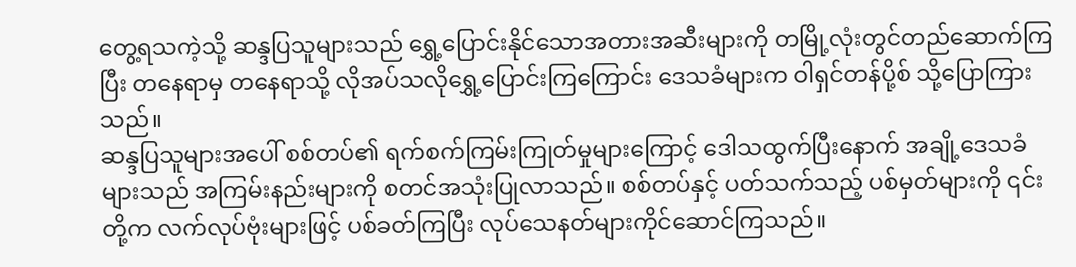တွေ့ရသကဲ့သို့ ဆန္ဒပြသူများသည် ရွှေ့ပြောင်းနိုင်သောအတားအဆီးများကို တမြို့လုံးတွင်တည်ဆောက်ကြပြီး တနေရာမှ တနေရာသို့ လိုအပ်သလိုရွှေ့ပြောင်းကြကြောင်း ဒေသခံများက ဝါရှင်တန်ပို့စ် သို့ပြောကြားသည်။
ဆန္ဒပြသူများအပေါ် စစ်တပ်၏ ရက်စက်ကြမ်းကြုတ်မှုများကြောင့် ဒေါသထွက်ပြီးနောက် အချို့ဒေသခံများသည် အကြမ်းနည်းများကို စတင်အသုံးပြုလာသည်။ စစ်တပ်နှင့် ပတ်သက်သည့် ပစ်မှတ်များကို ၎င်းတို့က လက်လုပ်ဗုံးများဖြင့် ပစ်ခတ်ကြပြီး လုပ်သေနတ်များကိုင်ဆောင်ကြသည်။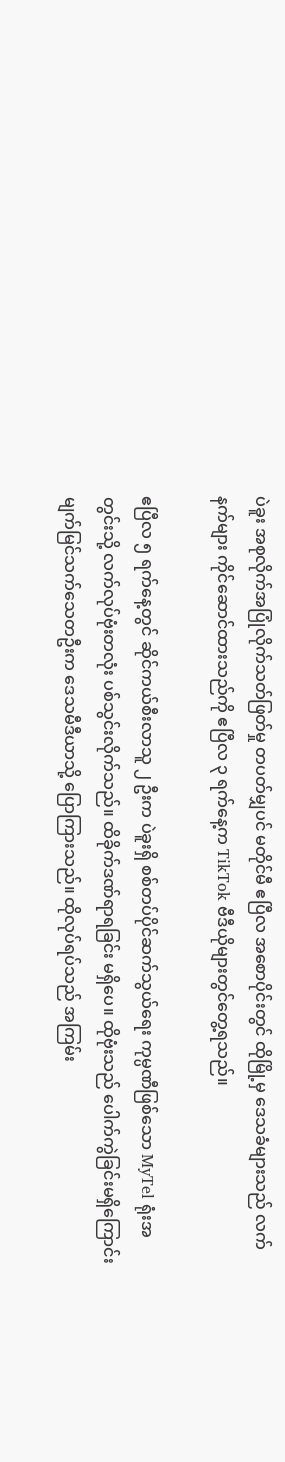ပဲခူး အစုလိုက်အပြုံလိုက်သတ်ဖြတ်မှု တပတ်မျှပင် မတိုင်မီ ဧပြီလ အစောပိုင်းတွင် ထိုမြို့မှ ဒေသခံများသည် လက်နက်များ ကိုင်ဆောင်ထားသည်ကို ဧပြီလ ၃ ရက်နေ့က TikTok ဗီဒီယိုများတွင်တွေ့ရသည်။

ဧပြီလ ၅ ရက်နေ့တွင် ဆိုင်ကယ်စီးလာသူ ၂ ဦးက ပဲခူးရှိ စစ်တပ်ပိုင်ဆက်သွယ်ရေး ကုမ္ပဏီဖြစ်သော MyTel ရုံးအတွင်းသို့ လက်လုပ်ဗုံးတလုံး ပစ်သွင်းလိုက်သည်။ ထိခိုက်ဒဏ်ရာရခြင်း မရှိပေ။ ထိုဗုံးသည် ပေါက်ကွဲခြင်းမရှိကြောင်း မျက်မြင်သက်သေတဦးက ဒေသမီဒီယာသို့ ပြောကြားသည်။ ထိုလုပ်ရပ်သည် အကြမ်း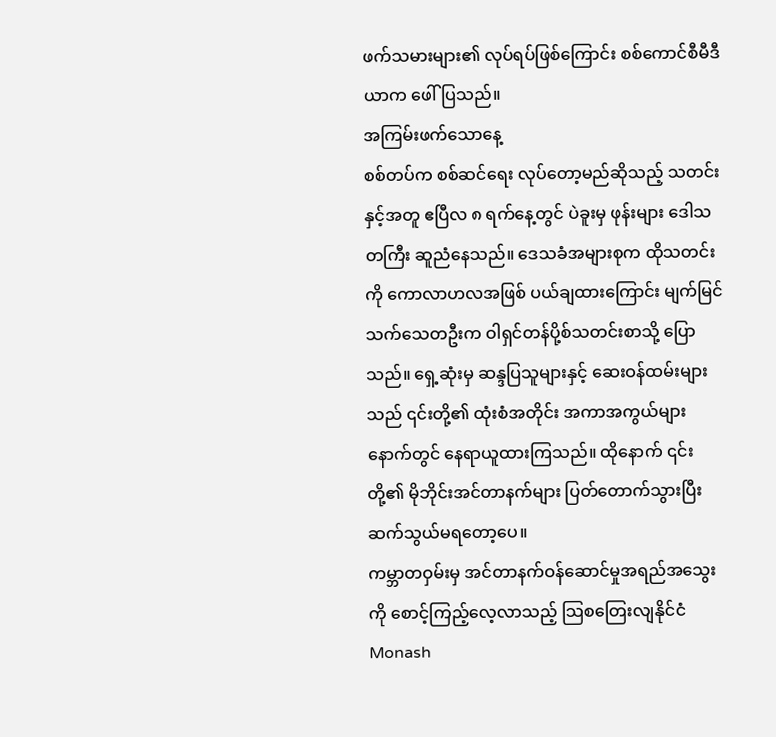ဖက်သမားများ၏ လုပ်ရပ်ဖြစ်ကြောင်း စစ်ကောင်စီမီဒီယာက ဖေါ်ပြသည်။
အကြမ်းဖက်သောနေ့
စစ်တပ်က စစ်ဆင်ရေး လုပ်တော့မည်ဆိုသည့် သတင်းနှင့်အတူ ဧပြီလ ၈ ရက်နေ့တွင် ပဲခူးမှ ဖုန်းများ ဒေါသတကြီး ဆူညံနေသည်။ ဒေသခံအများစုက ထိုသတင်းကို ကောလာဟလအဖြစ် ပယ်ချထားကြောင်း မျက်မြင်သက်သေတဦးက ဝါရှင်တန်ပို့စ်သတင်းစာသို့ ပြောသည်။ ရှေ့ဆုံးမှ ဆန္ဒပြသူများနှင့် ဆေးဝန်ထမ်းများသည် ၎င်းတို့၏ ထုံးစံအတိုင်း အကာအကွယ်များနောက်တွင် နေရာယူထားကြသည်။ ထိုနောက် ၎င်းတို့၏ မိုဘိုင်းအင်တာနက်များ ပြတ်တောက်သွားပြီး ဆက်သွယ်မရတော့ပေ။
ကမ္ဘာတဝှမ်းမှ အင်တာနက်ဝန်ဆောင်မှုအရည်အသွေးကို စောင့်ကြည့်လေ့လာသည့် သြစတြေးလျနိုင်ငံ Monash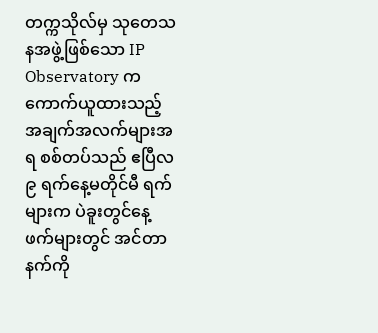တက္ကသိုလ်မှ သုတေသနအဖွဲ့ဖြစ်သော IP Observatory ကကောက်ယူထားသည့် အချက်အလက်များအရ စစ်တပ်သည် ဧပြီလ ၉ ရက်နေ့မတိုင်မီ ရက်များက ပဲခူးတွင်နေ့ဖက်များတွင် အင်တာနက်ကို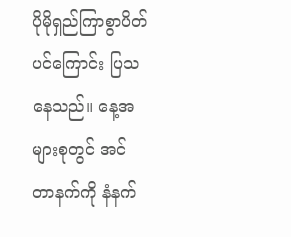ပိုမိုရှည်ကြာစွာပိတ်ပင်ကြောင်း ပြသနေသည်။ နေ့အများစုတွင် အင်တာနက်ကို နံနက်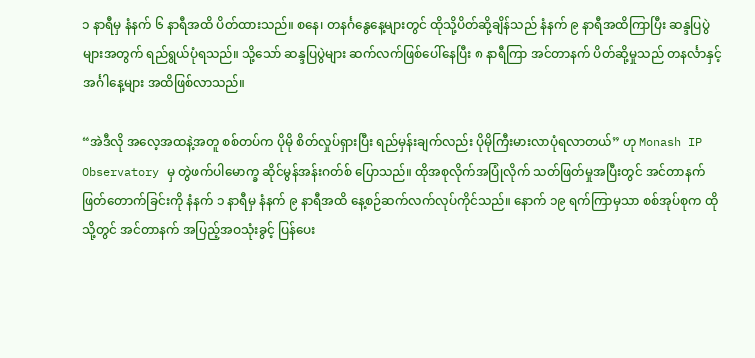၁ နာရီမှ နံနက် ၆ နာရီအထိ ပိတ်ထားသည်။ စနေ၊ တနင်္ဂနွေနေ့များတွင် ထိုသို့ပိတ်ဆို့ချိန်သည် နံနက် ၉ နာရီအထိကြာပြီး ဆန္ဒပြပွဲများအတွက် ရည်ရွယ်ပုံရသည်။ သို့သော် ဆန္ဒပြပွဲများ ဆက်လက်ဖြစ်ပေါ်နေပြီး ၈ နာရီကြာ အင်တာနက် ပိတ်ဆို့မှုသည် တနင်္လာနှင့် အင်္ဂါနေ့များ အထိဖြစ်လာသည်။

“အဲဒီလို အလေ့အထနဲ့အတူ စစ်တပ်က ပိုမို စိတ်လှုပ်ရှားပြီး ရည်မှန်းချက်လည်း ပိုမိုကြီးမားလာပုံရလာတယ်” ဟု Monash IP Observatory မှ တွဲဖက်ပါမောက္ခ ဆိုင်မွန်အန်းဂတ်စ် ပြောသည်။ ထိုအစုလိုက်အပြုံလိုက် သတ်ဖြတ်မှုအပြီးတွင် အင်တာနက်ဖြတ်တောက်ခြင်းကို နံနက် ၁ နာရီမှ နံနက် ၉ နာရီအထိ နေ့စဉ်ဆက်လက်လုပ်ကိုင်သည်။ နောက် ၁၉ ရက်ကြာမှသာ စစ်အုပ်စုက ထိုသို့တွင် အင်တာနက် အပြည့်အဝသုံးခွင့် ပြန်ပေး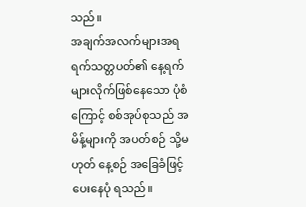သည်။
အချက်အလက်များအရ ရက်သတ္တပတ်၏ နေ့ရက်များလိုက်ဖြစ်နေသော ပုံစံကြောင့် စစ်အုပ်စုသည် အမိန့်များကို အပတ်စဉ် သို့မဟုတ် နေ့စဉ် အခြေခံဖြင့် ပေးနေပုံ ရသည်။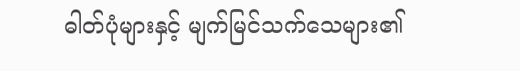ဓါတ်ပုံများနှင့် မျက်မြင်သက်သေများ၏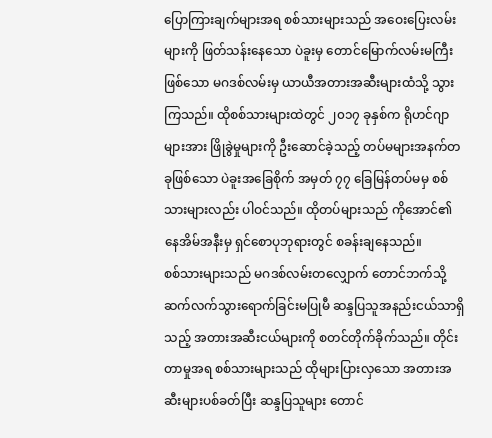ပြောကြားချက်များအရ စစ်သားများသည် အဝေးပြေးလမ်းများကို ဖြတ်သန်းနေသော ပဲခူးမှ တောင်မြောက်လမ်းမကြီးဖြစ်သော မဂဒစ်လမ်းမှ ယာယီအတားအဆီးများထံသို့ သွားကြသည်။ ထိုစစ်သားများထဲတွင် ၂၀၁၇ ခုနှစ်က ရိုဟင်ဂျာများအား ဖြိုခွဲမှုများကို ဦးဆောင်ခဲ့သည့် တပ်မများအနက်တခုဖြစ်သော ပဲခူးအခြေစိုက် အမှတ် ၇၇ ခြေမြန်တပ်မမှ စစ်သားများလည်း ပါဝင်သည်။ ထိုတပ်များသည် ကိုအောင်၏နေအိမ်အနီးမှ ရှင်စောပုဘုရားတွင် စခန်းချနေသည်။
စစ်သားများသည် မဂဒစ်လမ်းတလျှောက် တောင်ဘက်သို့ ဆက်လက်သွားရောက်ခြင်းမပြုမီ ဆန္ဒပြသူအနည်းငယ်သာရှိသည့် အတားအဆီးငယ်များကို စတင်တိုက်ခိုက်သည်။ တိုင်းတာမှုအရ စစ်သားများသည် ထိုများပြားလှသော အတားအဆီးများပစ်ခတ်ပြီး ဆန္ဒပြသူများ တောင်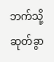ဘက်သို့ ဆုတ်ခွာ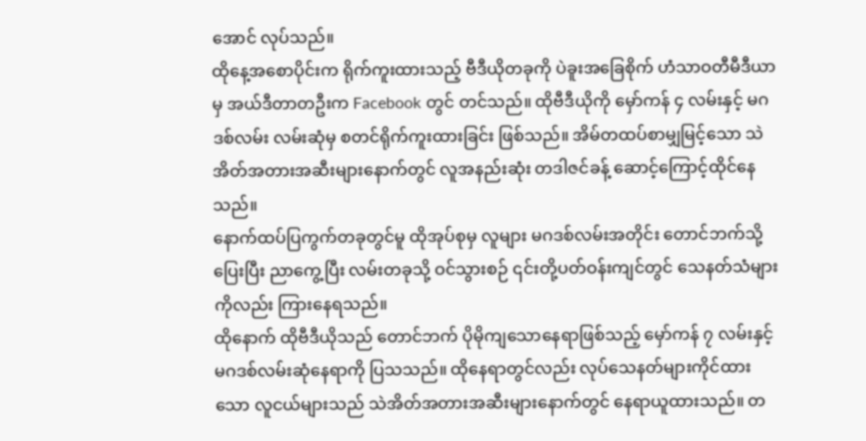အောင် လုပ်သည်။
ထိုနေ့အစောပိုင်းက ရိုက်ကူးထားသည့် ဗီဒီယိုတခုကို ပဲခူးအခြေစိုက် ဟံသာဝတီမီဒီယာမှ အယ်ဒီတာတဦးက Facebook တွင် တင်သည်။ ထိုဗီဒီယိုကို မှော်ကန် ၄ လမ်းနှင့် မဂဒစ်လမ်း လမ်းဆုံမှ စတင်ရိုက်ကူးထားခြင်း ဖြစ်သည်။ အိမ်တထပ်စာမျှမြင့်သော သဲအိတ်အတားအဆီးများနောက်တွင် လူအနည်းဆုံး တဒါဇင်ခန့် ဆောင့်ကြောင့်ထိုင်နေသည်။
နောက်ထပ်ပြကွက်တခုတွင်မူ ထိုအုပ်စုမှ လူများ မဂဒစ်လမ်းအတိုင်း တောင်ဘက်သို့ပြေးပြီး ညာကွေ့ပြီး လမ်းတခုသို့ ဝင်သွားစဉ် ၎င်းတို့ပတ်ဝန်းကျင်တွင် သေနတ်သံများကိုလည်း ကြားနေရသည်။
ထိုနောက် ထိုဗီဒီယိုသည် တောင်ဘက် ပိုမိုကျသောနေရာဖြစ်သည့် မှော်ကန် ၇ လမ်းနှင့် မဂဒစ်လမ်းဆုံနေရာကို ပြသသည်။ ထိုနေရာတွင်လည်း လုပ်သေနတ်များကိုင်ထားသော လူငယ်များသည် သဲအိတ်အတားအဆီးများနောက်တွင် နေရာယူထားသည်။ တ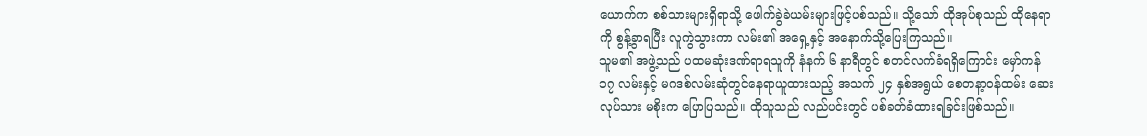ယောက်က စစ်သားများရှိရာသို့ ဖေါက်ခွဲခဲယမ်းများဖြင့်ပစ်သည်။ သို့သော် ထိုအုပ်စုသည် ထိုနေရာကို စွန့်ခွာရပြီး လူကွဲသွားကာ လမ်း၏ အရှေ့နှင့် အနောက်သို့ပြေးကြသည်။
သူမ၏ အဖွဲ့သည် ပထမဆုံးဒဏ်ရာရသူကို နံနက် ၆ နာရီတွင် စတင်လက်ခံရရှိကြောင်း မှော်ကန် ၁၇ လမ်းနှင့် မဂဒစ်လမ်းဆုံတွင်နေရာယူထားသည့် အသက် ၂၄ နှစ်အရွယ် စေတနာ့ဝန်ထမ်း ဆေးလုပ်သား မစိုးက ပြောပြသည်။ ထိုသူသည် လည်ပင်းတွင် ပစ်ခတ်ခံထားရခြင်းဖြစ်သည်။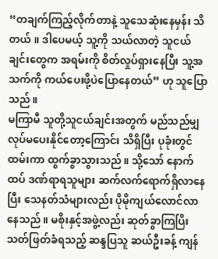“တချက်ကြည့်လိုက်တာနဲ့ သူသေဆုံးနေမှန်း သိတယ်။ ဒါပေမယ့် သူ့ကို သယ်လာတဲ့ သူငယ်ချင်းတွေက အရမ်းကို စိတ်လှုပ်ရှားနေပြီး သူ့အသက်ကို ကယ်ပေးဖို့ပဲပြောနေတယ်” ဟု သူပြောသည်။
မကြာမီ သူတို့သူငယ်ချင်းအတွက် မည်သည်မျှ လုပ်မပေးနိုင်တော့ကြောင်း သိရှိပြီး ပုခုံးတွင်ထမ်းကာ ထွက်ခွာသွားသည်။ သို့သော် နောက်ထပ် ဒဏ်ရာရသူများ ဆက်လက်ရောက်ရှိလာနေပြီး သေနတ်သံများလည်း ပိုမိုကျယ်လောင်လာနေသည်။ မစိုးနှင့်အဖွဲ့လည်း ဆုတ်ခွာကြပြိး သတ်ဖြတ်ခံရသည့် ဆန္ဒပြသူ ဆယ်ဦးခန့် ကျန်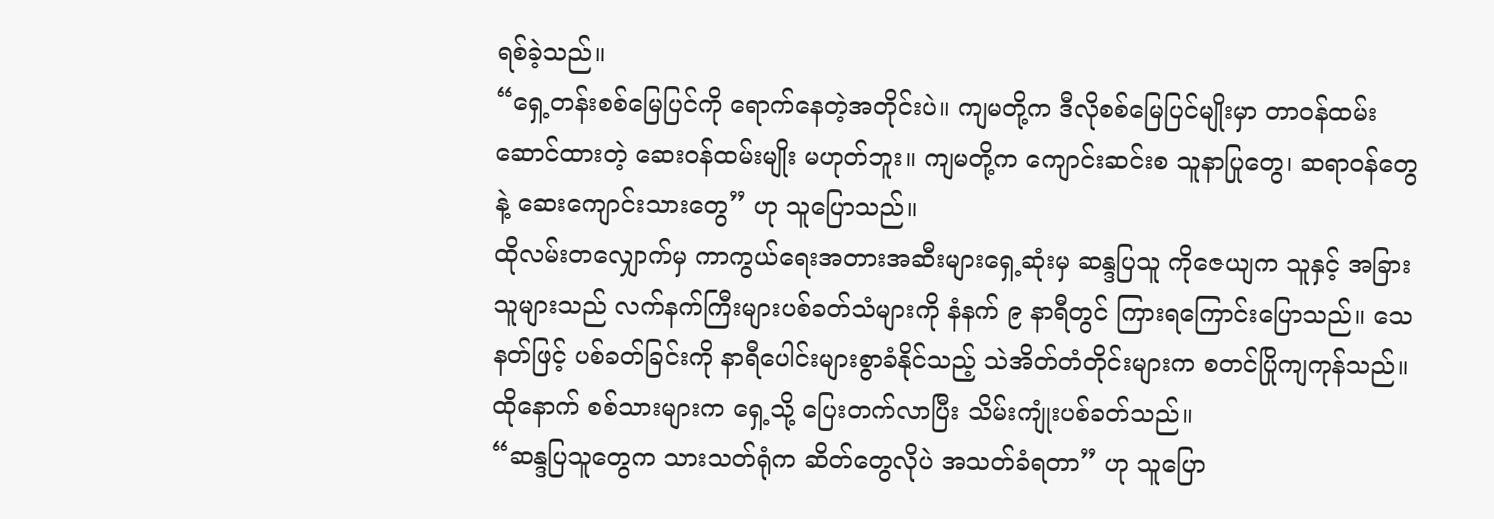ရစ်ခဲ့သည်။
“ရှေ့တန်းစစ်မြေပြင်ကို ရောက်နေတဲ့အတိုင်းပဲ။ ကျမတို့က ဒီလိုစစ်မြေပြင်မျိုးမှာ တာဝန်ထမ်းဆောင်ထားတဲ့ ဆေးဝန်ထမ်းမျိုး မဟုတ်ဘူး။ ကျမတို့က ကျောင်းဆင်းစ သူနာပြုတွေ၊ ဆရာဝန်တွေနဲ့ ဆေးကျောင်းသားတွေ” ဟု သူပြောသည်။
ထိုလမ်းတလျှောက်မှ ကာကွယ်ရေးအတားအဆီးများရှေ့ဆုံးမှ ဆန္ဒပြသူ ကိုဇေယျက သူနှင့် အခြားသူများသည် လက်နက်ကြီးများပစ်ခတ်သံများကို နံနက် ၉ နာရီတွင် ကြားရကြောင်းပြောသည်။ သေနတ်ဖြင့် ပစ်ခတ်ခြင်းကို နာရီပေါင်းများစွာခံနိုင်သည့် သဲအိတ်တံတိုင်းများက စတင်ပြိုကျကုန်သည်။ ထိုနောက် စစ်သားများက ရှေ့သို့ ပြေးတက်လာပြီး သိမ်းကျုံးပစ်ခတ်သည်။
“ဆန္ဒပြသူတွေက သားသတ်ရုံက ဆိတ်တွေလိုပဲ အသတ်ခံရတာ” ဟု သူပြော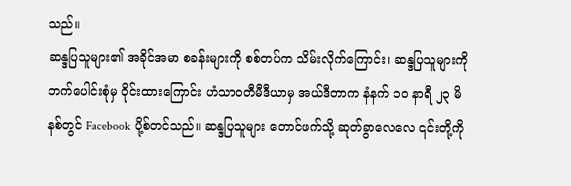သည်။
ဆန္ဒပြသူများ၏ အခိုင်အမာ စခန်းများကို စစ်တပ်က သိမ်းလိုက်ကြောင်း၊ ဆန္ဒပြသူများကို ဘက်ပေါင်းစုံမှ ဝိုင်းထားကြောင်း ဟံသာဝတီမီဒီယာမှ အယ်ဒီတာက နံနက် ၁၀ နာရီ ၂၃ မိနစ်တွင် Facebook ပို့စ်တင်သည်။ ဆန္ဒပြသူများ တောင်ဖက်သို့ ဆုတ်ခွာလေလေ ၎င်းတို့ကို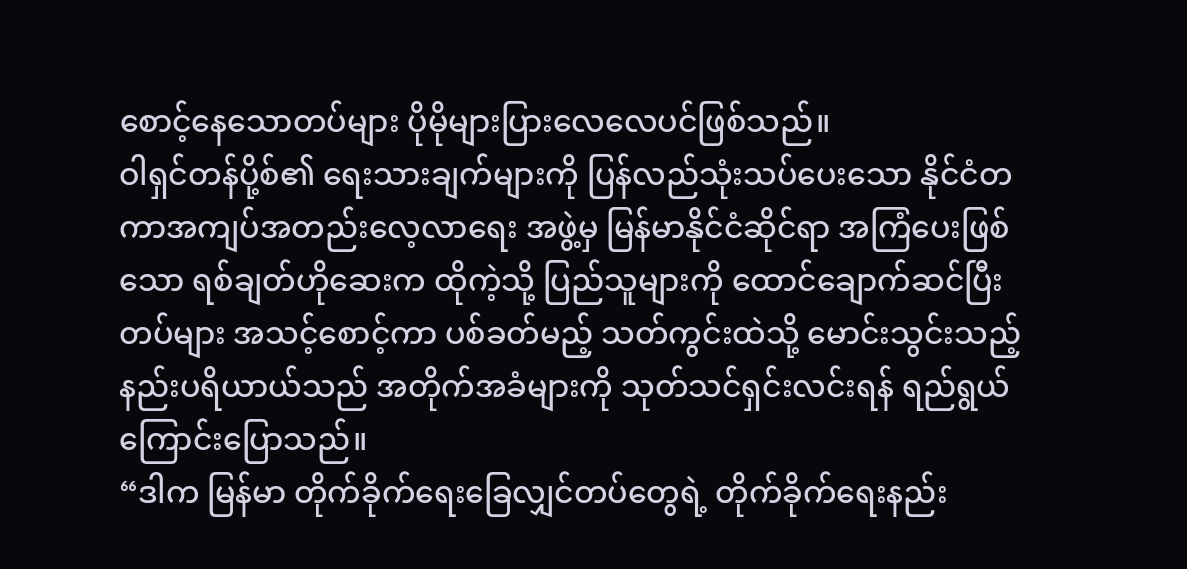စောင့်နေသောတပ်များ ပိုမိုများပြားလေလေပင်ဖြစ်သည်။
ဝါရှင်တန်ပို့စ်၏ ရေးသားချက်များကို ပြန်လည်သုံးသပ်ပေးသော နိုင်ငံတကာအကျပ်အတည်းလေ့လာရေး အဖွဲ့မှ မြန်မာနိုင်ငံဆိုင်ရာ အကြံပေးဖြစ်သော ရစ်ချတ်ဟိုဆေးက ထိုကဲ့သို့ ပြည်သူများကို ထောင်ချောက်ဆင်ပြီး တပ်များ အသင့်စောင့်ကာ ပစ်ခတ်မည့် သတ်ကွင်းထဲသို့ မောင်းသွင်းသည့် နည်းပရိယာယ်သည် အတိုက်အခံများကို သုတ်သင်ရှင်းလင်းရန် ရည်ရွယ်ကြောင်းပြောသည်။
“ဒါက မြန်မာ တိုက်ခိုက်ရေးခြေလျှင်တပ်တွေရဲ့ တိုက်ခိုက်ရေးနည်း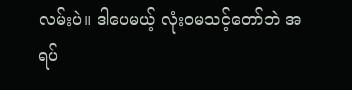လမ်းပဲ။ ဒါပေမယ့် လုံးဝမသင့်တော်ဘဲ အရပ်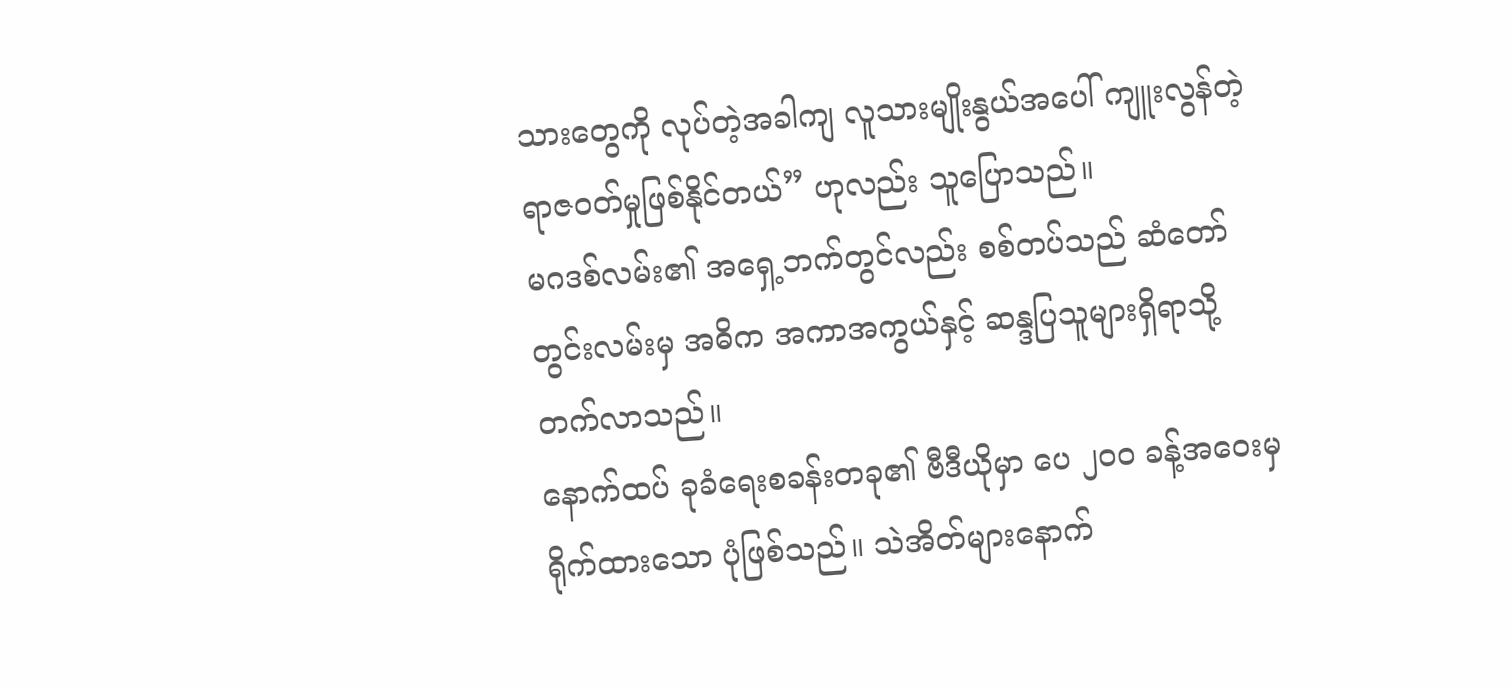သားတွေကို လုပ်တဲ့အခါကျ လူသားမျိုးနွယ်အပေါ် ကျူးလွန်တဲ့ ရာဇဝတ်မှုဖြစ်နိုင်တယ်” ဟုလည်း သူပြောသည်။
မဂဒစ်လမ်း၏ အရှေ့ဘက်တွင်လည်း စစ်တပ်သည် ဆံတော်တွင်းလမ်းမှ အဓိက အကာအကွယ်နှင့် ဆန္ဒပြသူများရှိရာသို့ တက်လာသည်။
နောက်ထပ် ခုခံရေးစခန်းတခု၏ ဗီဒီယိုမှာ ပေ ၂၀၀ ခန့်အဝေးမှ ရိုက်ထားသော ပုံဖြစ်သည်။ သဲအိတ်များနောက်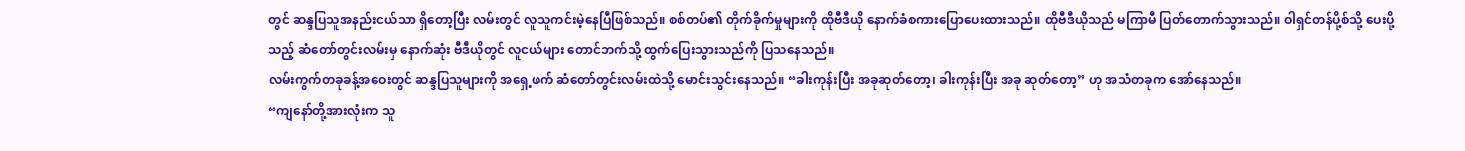တွင် ဆန္ဒပြသူအနည်းငယ်သာ ရှိတော့ပြီး လမ်းတွင် လူသူကင်းမဲ့နေပြီဖြစ်သည်။ စစ်တပ်၏ တိုက်ခိုက်မှုများကို ထိုဗီဒီယို နောက်ခံစကားပြောပေးထားသည်။ ထိုဗီဒီယိုသည် မကြာမီ ပြတ်တောက်သွားသည်။ ဝါရှင်တန်ပို့စ်သို့ ပေးပို့သည့် ဆံတော်တွင်းလမ်းမှ နောက်ဆုံး ဗီဒီယိုတွင် လူငယ်များ တောင်ဘက်သို့ ထွက်ပြေးသွားသည်ကို ပြသနေသည်။
လမ်းကွက်တခုခန့်အဝေးတွင် ဆန္ဒပြသူများကို အရှေ့ဖက် ဆံတော်တွင်းလမ်းထဲသို့ မောင်းသွင်းနေသည်။ “ခါးကုန်းပြီး အခုဆုတ်တော့၊ ခါးကုန်းပြီး အခု ဆုတ်တော့” ဟု အသံတခုက အော်နေသည်။
“ကျနော်တို့အားလုံးက သူ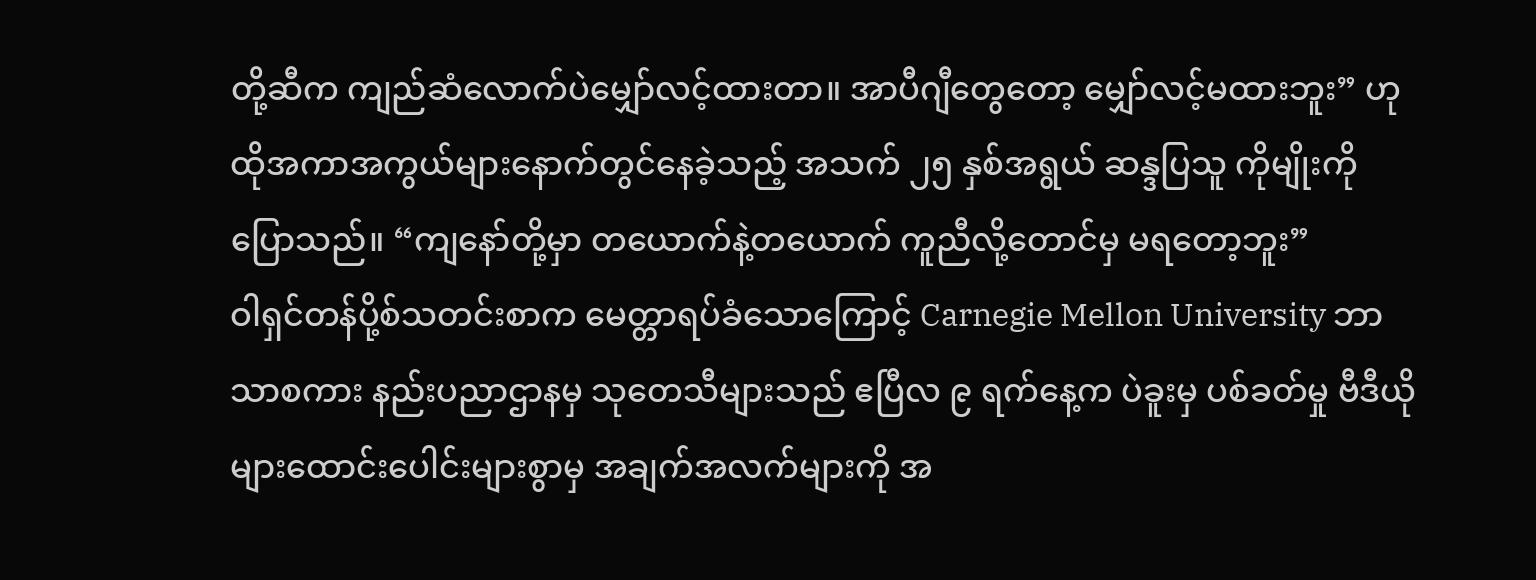တို့ဆီက ကျည်ဆံလောက်ပဲမျှော်လင့်ထားတာ။ အာပီဂျီတွေတော့ မျှော်လင့်မထားဘူး” ဟု ထိုအကာအကွယ်များနောက်တွင်နေခဲ့သည့် အသက် ၂၅ နှစ်အရွယ် ဆန္ဒပြသူ ကိုမျိုးကို ပြောသည်။ “ကျနော်တို့မှာ တယောက်နဲ့တယောက် ကူညီလို့တောင်မှ မရတော့ဘူး”
ဝါရှင်တန်ပို့စ်သတင်းစာက မေတ္တာရပ်ခံသောကြောင့် Carnegie Mellon University ဘာသာစကား နည်းပညာဌာနမှ သုတေသီများသည် ဧပြီလ ၉ ရက်နေ့က ပဲခူးမှ ပစ်ခတ်မှု ဗီဒီယိုများထောင်းပေါင်းများစွာမှ အချက်အလက်များကို အ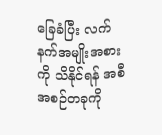ခြေခံပြီး လက်နက်အမျိုးအစားကို သိနိုင်ရန် အစီအစဉ်တခုကို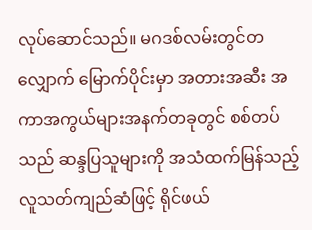လုပ်ဆောင်သည်။ မဂဒစ်လမ်းတွင်တလျှောက် မြောက်ပိုင်းမှာ အတားအဆီး အကာအကွယ်များအနက်တခုတွင် စစ်တပ်သည် ဆန္ဒပြသူများကို အသံထက်မြန်သည့် လူသတ်ကျည်ဆံဖြင့် ရိုင်ဖယ်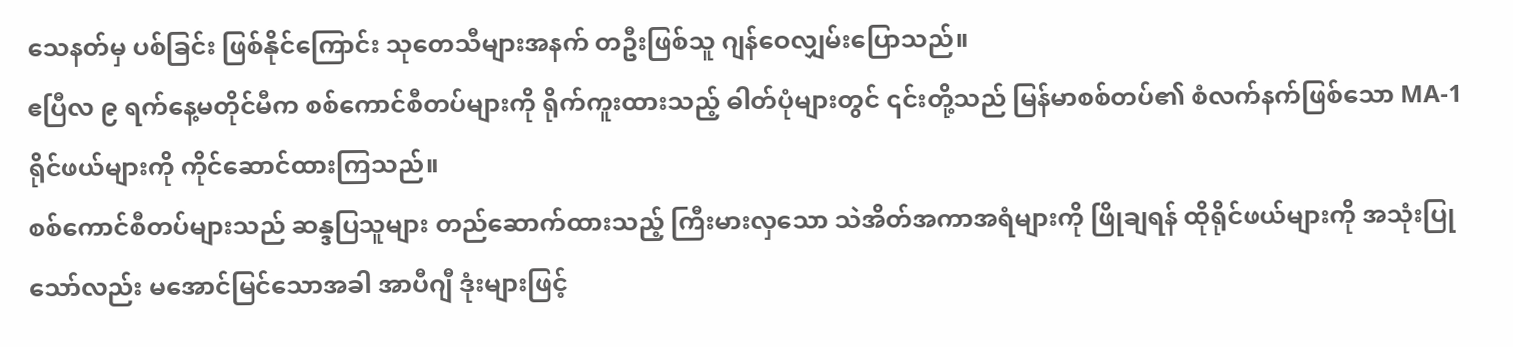သေနတ်မှ ပစ်ခြင်း ဖြစ်နိုင်ကြောင်း သုတေသီများအနက် တဦးဖြစ်သူ ဂျန်ဝေလျှမ်းပြောသည်။
ဧပြီလ ၉ ရက်နေ့မတိုင်မီက စစ်ကောင်စီတပ်များကို ရိုက်ကူးထားသည့် ဓါတ်ပုံများတွင် ၎င်းတို့သည် မြန်မာစစ်တပ်၏ စံလက်နက်ဖြစ်သော MA-1 ရိုင်ဖယ်များကို ကိုင်ဆောင်ထားကြသည်။
စစ်ကောင်စီတပ်များသည် ဆန္ဒပြသူများ တည်ဆောက်ထားသည့် ကြီးမားလှသော သဲအိတ်အကာအရံများကို ဖြိုချရန် ထိုရိုင်ဖယ်များကို အသုံးပြုသော်လည်း မအောင်မြင်သောအခါ အာပီဂျီ ဒုံးများဖြင့်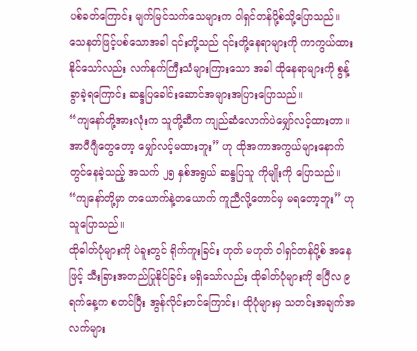ပစ်ခတ်ကြောင်း မျက်မြင်သက်သေများက ဝါရှင်တန်ပို့စ်သို့ပြောသည်။ သေနတ်ဖြင့်ပစ်သောအခါ ၎င်းတို့သည် ၎င်းတို့နေရာများကို ကာကွယ်ထားနိုင်သော်လည်း လက်နက်ကြီးသံများကြားသော အခါ ထိုနေရာများကို စွန့်ခွာခဲ့ရကြောင်း ဆန္ဒပြခေါင်းဆောင်အများအပြားပြောသည်။
“ကျနော်တို့အားလုံးက သူတို့ဆီက ကျည်ဆံလောက်ပဲမျှော်လင့်ထားတာ။ အာပီဂျီတွေတော့ မျှော်လင့်မထားဘူး” ဟု ထိုအကာအကွယ်များနောက်တွင်နေခဲ့သည့် အသက် ၂၅ နှစ်အရွယ် ဆန္ဒပြသူ ကိုမျိုးကို ပြောသည်။ “ကျနော်တို့မှာ တယောက်နဲ့တယောက် ကူညီလို့တောင်မှ မရတော့ဘူး” ဟု သူပြောသည်။
ထိုဓါတ်ပုံများကို ပဲခူးတွင် ရိုက်ကူးခြင်း ဟုတ် မဟုတ် ဝါရှင်တန်ပို့စ် အနေဖြင့် သီးခြားအတည်ပြုနိုင်ခြင်း မရှိသော်လည်း ထိုဓါတ်ပုံများကို ဧပြီလ ၉ ရက်နေ့က စတင်ပြီး အွန်လိုင်းတင်ကြောင်း၊ ထိုပုံများမှ သတင်းအချက်အလက်များ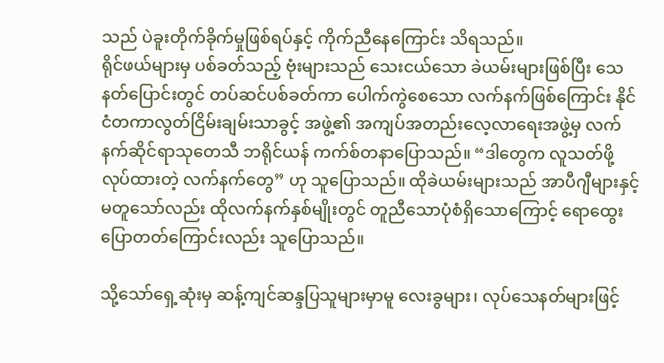သည် ပဲခူးတိုက်ခိုက်မှုဖြစ်ရပ်နှင့် ကိုက်ညီနေကြောင်း သိရသည်။
ရိုင်ဖယ်များမှ ပစ်ခတ်သည့် ဗုံးများသည် သေးငယ်သော ခဲယမ်းများဖြစ်ပြီး သေနတ်ပြောင်းတွင် တပ်ဆင်ပစ်ခတ်ကာ ပေါက်ကွဲစေသော လက်နက်ဖြစ်ကြောင်း နိုင်ငံတကာလွတ်ငြိမ်းချမ်းသာခွင့် အဖွဲ့၏ အကျပ်အတည်းလေ့လာရေးအဖွဲ့မှ လက်နက်ဆိုင်ရာသုတေသီ ဘရိုင်ယန် ကက်စ်တနာပြောသည်။ “ဒါတွေက လူသတ်ဖို့ လုပ်ထားတဲ့ လက်နက်တွေ” ဟု သူပြောသည်။ ထိုခဲယမ်းများသည် အာပီဂျီများနှင့် မတူသော်လည်း ထိုလက်နက်နှစ်မျိုးတွင် တူညီသောပုံစံရှိသောကြောင့် ရောထွေးပြောတတ်ကြောင်းလည်း သူပြောသည်။

သို့သော်ရှေ့ဆုံးမှ ဆန့်ကျင်ဆန္ဒပြသူများမှာမူ လေးခွများ၊ လုပ်သေနတ်များဖြင့်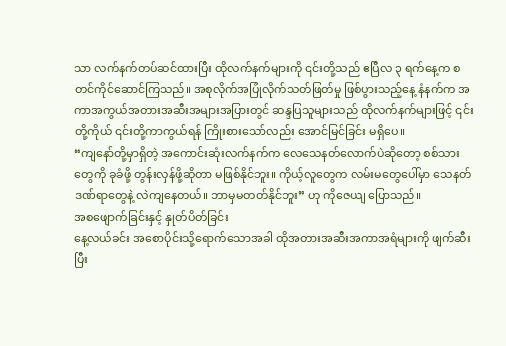သာ လက်နက်တပ်ဆင်ထားပြီး ထိုလက်နက်များကို ၎င်းတို့သည် ဧပြီလ ၃ ရက်နေ့က စတင်ကိုင်ဆောင်ကြသည်။ အစုလိုက်အပြုံလိုက်သတ်ဖြတ်မှု ဖြစ်ပွားသည့်နေ့ နံနက်က အကာအကွယ်အတားအဆီးအများအပြားတွင် ဆန္ဒပြသူများသည် ထိုလက်နက်များဖြင့် ၎င်းတို့ကိုယ် ၎င်းတို့ကာကွယ်ရန် ကြိုးစားသော်လည်း အောင်မြင်ခြင်း မရှိပေ။
“ကျနော်တို့မှာရှိတဲ့ အကောင်းဆုံးလက်နက်က လေသေနတ်လောက်ပဲဆိုတော့ စစ်သားတွေကို ခုခံဖို့ တွန်းလှန်ဖို့ဆိုတာ မဖြစ်နိုင်ဘူး။ ကိုယ့်လူတွေက လမ်းမတွေပေါ်မှာ သေနတ်ဒဏ်ရာတွေနဲ့ လဲကျနေတယ်။ ဘာမှမတတ်နိုင်ဘူး” ဟု ကိုဇေယျ ပြောသည်။
အစဖျောက်ခြင်းနှင့် နှုတ်ပိတ်ခြင်း
နေ့လယ်ခင်း အစောပိုင်းသို့ရောက်သောအခါ ထိုအတားအဆီးအကာအရံများကို ဖျက်ဆီးပြီး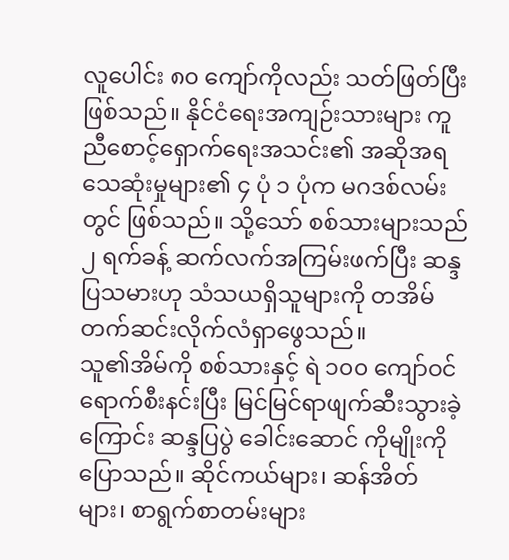လူပေါင်း ၈၀ ကျော်ကိုလည်း သတ်ဖြတ်ပြီးဖြစ်သည်။ နိုင်ငံရေးအကျဉ်းသားများ ကူညီစောင့်ရှောက်ရေးအသင်း၏ အဆိုအရ သေဆုံးမှုများ၏ ၄ ပုံ ၁ ပုံက မဂဒစ်လမ်းတွင် ဖြစ်သည်။ သို့သော် စစ်သားများသည် ၂ ရက်ခန့် ဆက်လက်အကြမ်းဖက်ပြီး ဆန္ဒပြသမားဟု သံသယရှိသူများကို တအိမ်တက်ဆင်းလိုက်လံရှာဖွေသည်။
သူ၏အိမ်ကို စစ်သားနှင့် ရဲ ၁၀၀ ကျော်ဝင်ရောက်စီးနင်းပြီး မြင်မြင်ရာဖျက်ဆီးသွားခဲ့ကြောင်း ဆန္ဒပြပွဲ ခေါင်းဆောင် ကိုမျိုးကိုပြောသည်။ ဆိုင်ကယ်များ၊ ဆန်အိတ်များ၊ စာရွက်စာတမ်းများ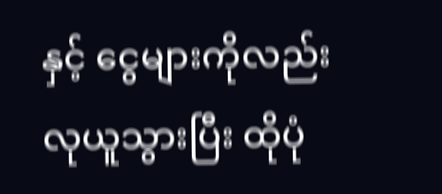နှင့် ငွေများကိုလည်း လုယူသွားပြီး ထိုပုံ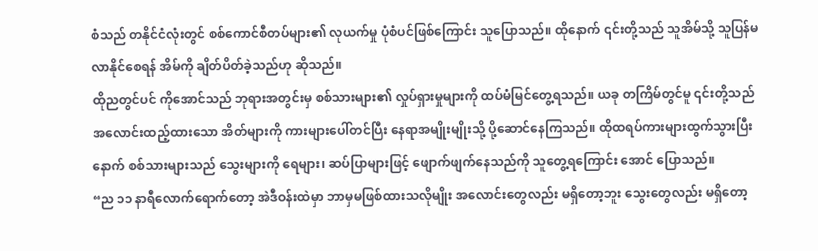စံသည် တနိုင်ငံလုံးတွင် စစ်ကောင်စီတပ်များ၏ လုယက်မှု ပုံစံပင်ဖြစ်ကြောင်း သူပြောသည်။ ထိုနောက် ၎င်းတို့သည် သူအိမ်သို့ သူပြန်မလာနိုင်စေရန် အိမ်ကို ချိတ်ပိတ်ခဲ့သည်ဟု ဆိုသည်။
ထိုညတွင်ပင် ကိုအောင်သည် ဘုရားအတွင်းမှ စစ်သားများ၏ လှုပ်ရှားမှုများကို ထပ်မံမြင်တွေ့ရသည်။ ယခု တကြိမ်တွင်မူ ၎င်းတို့သည် အလောင်းထည့်ထားသော အိတ်များကို ကားများပေါ်တင်ပြီး နေရာအမျိုးမျိုးသို့ ပို့ဆောင်နေကြသည်။ ထိုထရပ်ကားများထွက်သွားပြီးနောက် စစ်သားများသည် သွေးများကို ရေများ၊ ဆပ်ပြာများဖြင့် ဖျောက်ဖျက်နေသည်ကို သူတွေ့ရကြောင်း အောင် ပြောသည်။
“ည ၁၁ နာရီလောက်ရောက်တော့ အဲဒီဝန်းထဲမှာ ဘာမှမဖြစ်ထားသလိုမျိုး အလောင်းတွေလည်း မရှိတော့ဘူး သွေးတွေလည်း မရှိတော့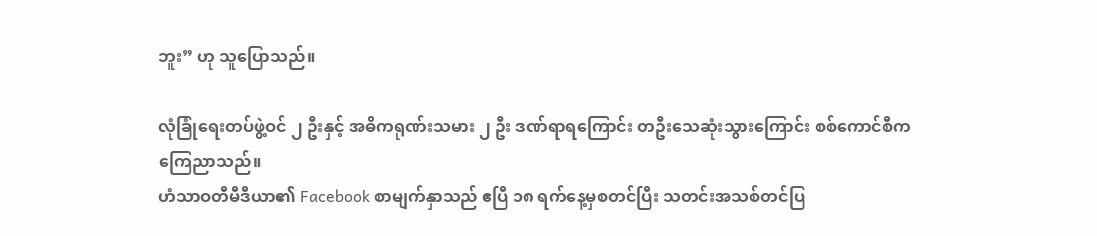ဘူး” ဟု သူပြောသည်။

လုံခြုံရေးတပ်ဖွဲ့ဝင် ၂ ဦးနှင့် အဓိကရုဏ်းသမား ၂ ဦး ဒဏ်ရာရကြောင်း တဦးသေဆုံးသွားကြောင်း စစ်ကောင်စီက ကြေညာသည်။
ဟံသာဝတီမီဒီယာ၏ Facebook စာမျက်နှာသည် ဧပြီ ၁၈ ရက်နေ့မှစတင်ပြီး သတင်းအသစ်တင်ပြ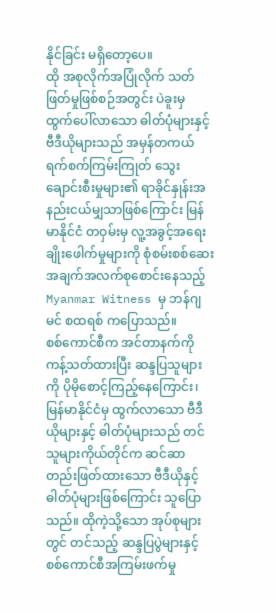နိုင်ခြင်း မရှိတော့ပေ။
ထို အစုလိုက်အပြုံလိုက် သတ်ဖြတ်မှုဖြစ်စဉ်အတွင်း ပဲခူးမှ ထွက်ပေါ်လာသော ဓါတ်ပုံများနှင့် ဗီဒီယိုများသည် အမှန်တကယ် ရက်စက်ကြမ်းကြုတ် သွေးချောင်းစီးမှုများ၏ ရာခိုင်နှုန်းအနည်းငယ်မျှသာဖြစ်ကြောင်း မြန်မာနိုင်ငံ တဝှမ်းမှ လူ့အခွင့်အရေး ချိုးဖေါက်မှုများကို စုံစမ်းစစ်ဆေး အချက်အလက်စုစောင်းနေသည့် Myanmar Witness မှ ဘန်ဂျမင် စထရစ် ကပြောသည်။
စစ်ကောင်စီက အင်တာနက်ကို ကန့်သတ်ထားပြီး ဆန္ဒပြသူများကို ပိုမိုစောင့်ကြည့်နေကြောင်း၊ မြန်မာနိုင်ငံမှ ထွက်လာသော ဗီဒီယိုများနှင့် ဓါတ်ပုံများသည် တင်သူများကိုယ်တိုင်က ဆင်ဆာတည်းဖြတ်ထားသော ဗီဒီယိုနှင့် ဓါတ်ပုံများဖြစ်ကြောင်း သူပြောသည်။ ထိုကဲ့သို့သော အုပ်စုများတွင် တင်သည့် ဆန္ဒပြပွဲများနှင့် စစ်ကောင်စီအကြမ်းဖက်မှု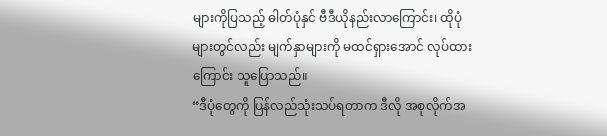များကိုပြသည့် ဓါတ်ပုံနှင် ဗီဒီယိုနည်းလာကြောင်း၊ ထိုပုံများတွင်လည်း မျက်နှာများကို မထင်ရှားအောင် လုပ်ထားကြောင်း သူပြောသည်။
“ဒီပုံတွေကို ပြန်လည်သုံးသပ်ရတာက ဒီလို အစုလိုက်အ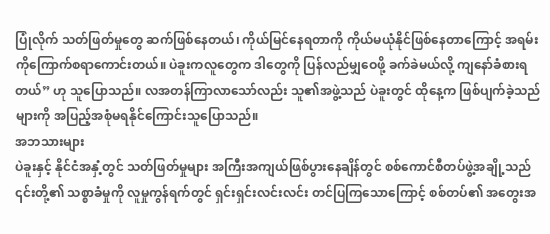ပြုံလိုက် သတ်ဖြတ်မှုတွေ ဆက်ဖြစ်နေတယ်၊ ကိုယ်မြင်နေရတာကို ကိုယ်မယုံနိုင်ဖြစ်နေတာကြောင့် အရမ်းကိုကြောက်စရာကောင်းတယ်။ ပဲခူးကလူတွေက ဒါတွေကို ပြန်လည်မျှဝေဖို့ ခက်ခဲမယ်လို့ ကျနော်ခံစားရတယ်” ဟု သူပြောသည်။ လအတန်ကြာလာသော်လည်း သူ၏အဖွဲ့သည် ပဲခူးတွင် ထိုနေ့က ဖြစ်ပျက်ခဲ့သည်များကို အပြည့်အစုံမရနိုင်ကြောင်းသူပြောသည်။
အဘသားများ
ပဲခူးနှင့် နိုင်ငံအနှံ့တွင် သတ်ဖြတ်မှုများ အကြီးအကျယ်ဖြစ်ပွားနေချိန်တွင် စစ်ကောင်စီတပ်ဖွဲ့အချို့သည် ၎င်းတို့၏ သစ္စာခံမှုကို လူမှုကွန်ရက်တွင် ရှင်းရှင်းလင်းလင်း တင်ပြကြသောကြောင့် စစ်တပ်၏ အတွေးအ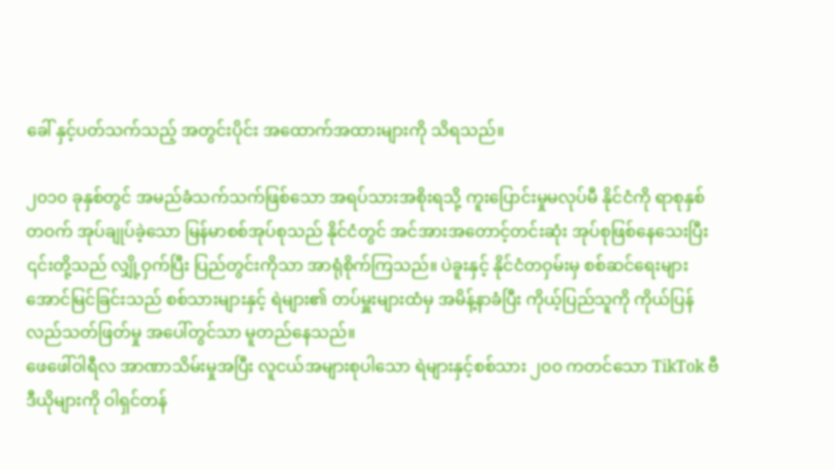ခေါ် နှင့်ပတ်သက်သည့် အတွင်းပိုင်း အထောက်အထားများကို သိရသည်။

၂၀၁၀ ခုနှစ်တွင် အမည်ခံသက်သက်ဖြစ်သော အရပ်သားအစိုးရသို့ ကူးပြောင်းမှုမလုပ်မီ နိုင်ငံကို ရာစုနှစ်တဝက် အုပ်ချုပ်ခဲ့သော မြန်မာစစ်အုပ်စုသည် နိုင်ငံတွင် အင်အားအတောင့်တင်းဆုံး အုပ်စုဖြစ်နေသေးပြီး ၎င်းတို့သည် လျှို့ဝှက်ပြီး ပြည်တွင်းကိုသာ အာရုံစိုက်ကြသည်။ ပဲခူးနှင့် နိုင်ငံတဝှမ်းမှ စစ်ဆင်ရေးများ အောင်မြင်ခြင်းသည် စစ်သားများနှင့် ရဲများ၏ တပ်မှူးများထံမှ အမိန့်နာခံပြီး ကိုယ့်ပြည်သူကို ကိုယ်ပြန်လည်သတ်ဖြတ်မှု အပေါ်တွင်သာ မူတည်နေသည်။
ဖေဖေါ်ဝါရီလ အာဏာသိမ်းမှုအပြီး လူငယ်အများစုပါသော ရဲများနှင့်စစ်သား ၂၀၀ ကတင်သော TikTok ဗီဒီယိုများကို ဝါရှင်တန်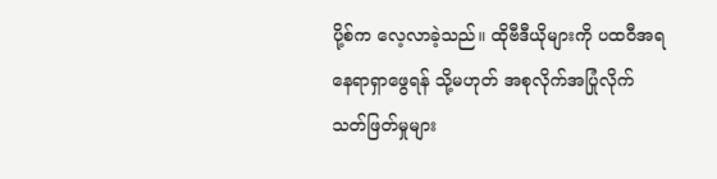ပို့စ်က လေ့လာခဲ့သည်။ ထိုဗီဒီယိုများကို ပထဝီအရ နေရာရှာဖွေရန် သို့မဟုတ် အစုလိုက်အပြုံလိုက် သတ်ဖြတ်မှုများ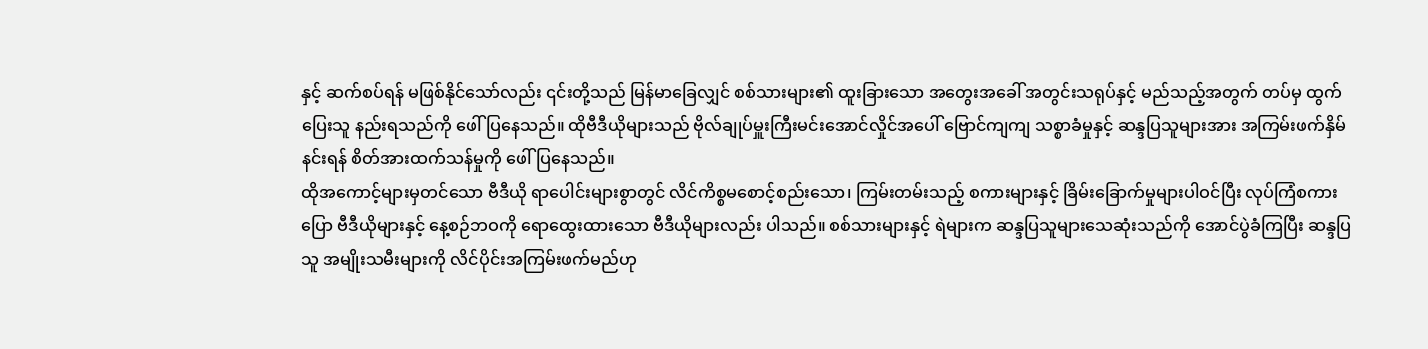နှင့် ဆက်စပ်ရန် မဖြစ်နိုင်သော်လည်း ၎င်းတို့သည် မြန်မာခြေလျှင် စစ်သားများ၏ ထူးခြားသော အတွေးအခေါ် အတွင်းသရုပ်နှင့် မည်သည့်အတွက် တပ်မှ ထွက်ပြေးသူ နည်းရသည်ကို ဖေါ်ပြနေသည်။ ထိုဗီဒီယိုများသည် ဗိုလ်ချုပ်မှူးကြီးမင်းအောင်လှိုင်အပေါ် ဗြောင်ကျကျ သစ္စာခံမှုနှင့် ဆန္ဒပြသူများအား အကြမ်းဖက်နှိမ်နင်းရန် စိတ်အားထက်သန်မှုကို ဖေါ်ပြနေသည်။
ထိုအကောင့်များမှတင်သော ဗီဒီယို ရာပေါင်းများစွာတွင် လိင်ကိစ္စမစောင့်စည်းသော၊ ကြမ်းတမ်းသည့် စကားများနှင့် ခြိမ်းခြောက်မှုများပါဝင်ပြီး လုပ်ကြံစကားပြော ဗီဒီယိုများနှင့် နေ့စဉ်ဘဝကို ရောထွေးထားသော ဗီဒီယိုများလည်း ပါသည်။ စစ်သားများနှင့် ရဲများက ဆန္ဒပြသူများသေဆုံးသည်ကို အောင်ပွဲခံကြပြီး ဆန္ဒပြသူ အမျိုးသမီးများကို လိင်ပိုင်းအကြမ်းဖက်မည်ဟု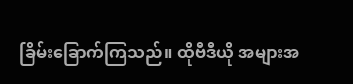ခြိမ်းခြောက်ကြသည်။ ထိုဗီဒီယို အများအ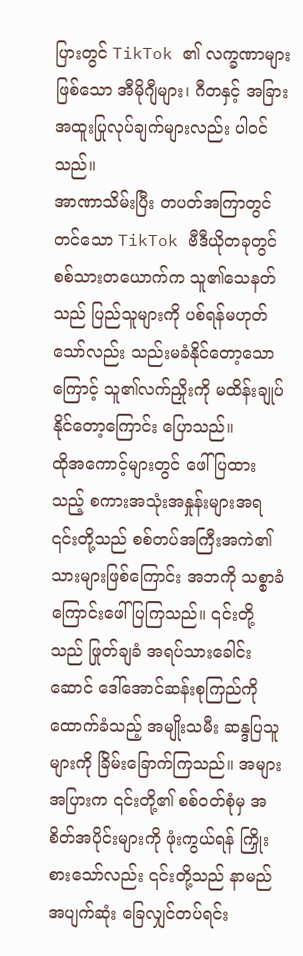ပြားတွင် TikTok ၏ လက္ခဏာများဖြစ်သော အီမိုဂျီများ၊ ဂီတနှင့် အခြားအထူးပြုလုပ်ချက်များလည်း ပါဝင်သည်။
အာဏာသိမ်းပြီး တပတ်အကြာတွင် တင်သော TikTok ဗီဒီယိုတခုတွင် စစ်သားတယောက်က သူ၏သေနတ်သည် ပြည်သူများကို ပစ်ရန်မဟုတ်သော်လည်း သည်းမခံနိုင်တော့သောကြောင့် သူ၏လက်ညှိုးကို မထိန်းချုပ်နိုင်တော့ကြောင်း ပြောသည်။
ထိုအကောင့်များတွင် ဖေါ်ပြထားသည့် စကားအသုံးအနှုန်းများအရ ၎င်းတို့သည် စစ်တပ်အကြီးအကဲ၏ သားများဖြစ်ကြောင်း အဘကို သစ္စာခံကြောင်းဖေါ်ပြကြသည်။ ၎င်းတို့သည် ဖြုတ်ချခံ အရပ်သားခေါင်းဆောင် ဒေါ်အောင်ဆန်းစုကြည်ကိုထောက်ခံသည့် အမျိုးသမီး ဆန္ဒပြသူများကို ခြိမ်းခြောက်ကြသည်။ အများအပြားက ၎င်းတို့၏ စစ်ဝတ်စုံမှ အစိတ်အပိုင်းများကို ဖုံးကွယ်ရန် ကြှိုးစားသော်လည်း ၎င်းတို့သည် နာမည်အပျက်ဆုံး ခြေလျှင်တပ်ရင်း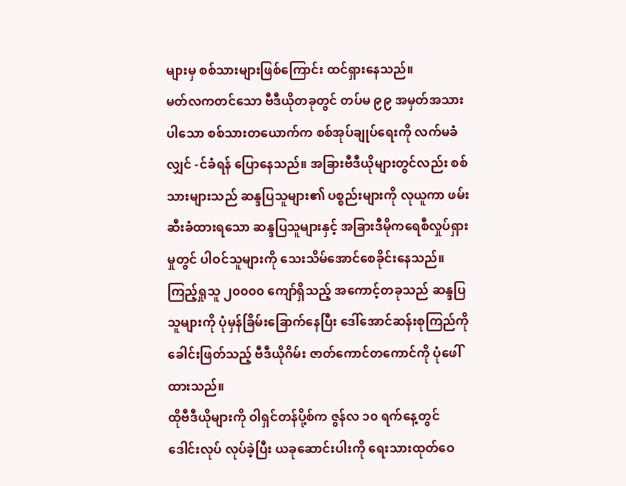များမှ စစ်သားများဖြစ်ကြောင်း ထင်ရှားနေသည်။
မတ်လကတင်သော ဗီဒီယိုတခုတွင် တပ်မ ၉၉ အမှတ်အသားပါသော စစ်သားတယောက်က စစ်အုပ်ချုပ်ရေးကို လက်မခံလျှင် -င်ခံရန် ပြောနေသည်။ အခြားဗီဒီယိုများတွင်လည်း စစ်သားများသည် ဆန္ဒပြသူများ၏ ပစ္စည်းများကို လုယူကာ ဖမ်းဆီးခံထားရသော ဆန္ဒပြသူများနှင့် အခြားဒီမိုကရေစီလှုပ်ရှားမှုတွင် ပါဝင်သူများကို သေးသိမ်အောင်စေခိုင်းနေသည်။ ကြည့်ရှုသူ ၂၀၀၀၀ ကျော်ရှိသည့် အကောင့်တခုသည် ဆန္ဒပြသူများကို ပုံမှန်ခြိမ်းခြောက်နေပြီး ဒေါ်အောင်ဆန်းစုကြည်ကို ခေါင်းဖြတ်သည့် ဗီဒီယိုဂိမ်း ဇာတ်ကောင်တကောင်ကို ပုံဖေါ်ထားသည်။
ထိုဗီဒီယိုများကို ဝါရှင်တန်ပို့စ်က ဇွန်လ ၁၀ ရက်နေ့တွင် ဒေါင်းလုပ် လုပ်ခဲ့ပြီး ယခုဆောင်းပါးကို ရေးသားထုတ်ဝေ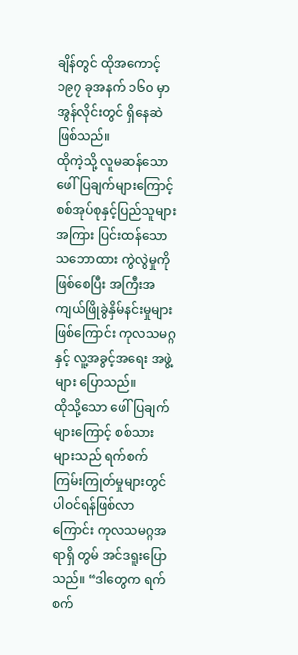ချိန်တွင် ထိုအကောင့် ၁၉၇ ခုအနက် ၁၆၀ မှာ အွန်လိုင်းတွင် ရှိနေဆဲဖြစ်သည်။
ထိုကဲ့သို့ လူမဆန်သော ဖေါ်ပြချက်များကြောင့် စစ်အုပ်စုနှင့်ပြည်သူများအကြား ပြင်းထန်သောသဘောထား ကွဲလွဲမှုကို ဖြစ်စေပြီး အကြီးအကျယ်ဖြိုခွဲနှိမ်နင်းမှုများဖြစ်ကြောင်း ကုလသမဂ္ဂနှင့် လူ့အခွင့်အရေး အဖွဲ့များ ပြောသည်။
ထိုသို့သော ဖေါ်ပြချက်များကြောင့် စစ်သားများသည် ရက်စက်ကြမ်းကြုတ်မှုများတွင် ပါဝင်ရန်ဖြစ်လာကြောင်း ကုလသမဂ္ဂအရာရှိ တွမ် အင်ဒရူးပြောသည်။ “ဒါတွေက ရက်စက်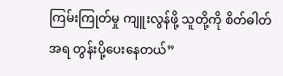ကြမ်းကြုတ်မှု ကျူးလွန်ဖို့ သူတို့ကို စိတ်ဓါတ်အရ တွန်းပို့ပေးနေတယ်”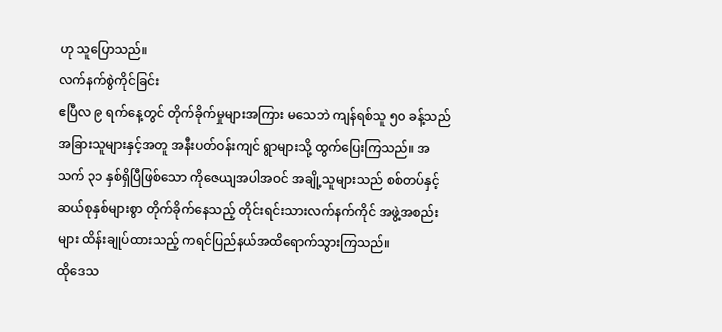ဟု သူပြောသည်။
လက်နက်စွဲကိုင်ခြင်း
ဧပြီလ ၉ ရက်နေ့တွင် တိုက်ခိုက်မှုများအကြား မသေဘဲ ကျန်ရစ်သူ ၅၀ ခန့်သည် အခြားသူများနှင့်အတူ အနီးပတ်ဝန်းကျင် ရွာများသို့ ထွက်ပြေးကြသည်။ အသက် ၃၁ နှစ်ရှိပြီဖြစ်သော ကိုဇေယျအပါအဝင် အချို့သူများသည် စစ်တပ်နှင့် ဆယ်စုနှစ်များစွာ တိုက်ခိုက်နေသည့် တိုင်းရင်းသားလက်နက်ကိုင် အဖွဲ့အစည်းများ ထိန်းချုပ်ထားသည့် ကရင်ပြည်နယ်အထိရောက်သွားကြသည်။
ထိုဒေသ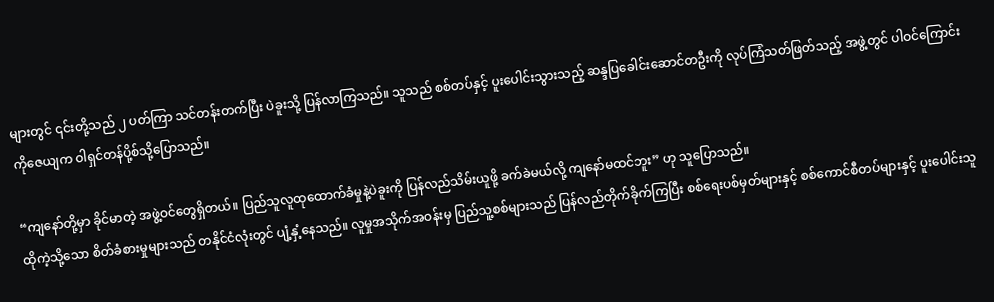များတွင် ၎င်းတို့သည် ၂ ပတ်ကြာ သင်တန်းတက်ပြီး ပဲခူးသို့ ပြန်လာကြသည်။ သူသည် စစ်တပ်နှင့် ပူးပေါင်းသွားသည့် ဆန္ဒပြခေါင်းဆောင်တဦးကို လုပ်ကြံသတ်ဖြတ်သည့် အဖွဲ့တွင် ပါဝင်ကြောင်း ကိုဇေယျက ဝါရှင်တန်ပို့စ်သို့ပြောသည်။

“ကျနော်တို့မှာ ခိုင်မာတဲ့ အဖွဲ့ဝင်တွေရှိတယ်။ ပြည်သူလူထုထောက်ခံမှုနဲ့ပဲခူးကို ပြန်လည်သိမ်းယူဖို့ ခက်ခဲမယ်လို့ ကျနော်မထင်ဘူး” ဟု သူပြောသည်။
ထိုကဲ့သို့သော စိတ်ခံစားမှုများသည် တနိုင်ငံလုံးတွင် ပျံ့နှံ့နေသည်။ လူမှုအသိုက်အဝန်းမှ ပြည်သူ့စစ်များသည် ပြန်လည်တိုက်ခိုက်ကြပြီး စစ်ရေးပစ်မှတ်များနှင့် စစ်ကောင်စီတပ်များနှင့် ပူးပေါင်းသူ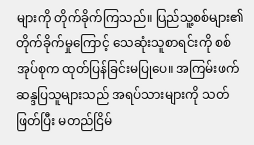များကို တိုက်ခိုက်ကြသည်။ ပြည်သူ့စစ်များ၏တိုက်ခိုက်မှုကြောင့် သေဆုံးသူစာရင်းကို စစ်အုပ်စုက ထုတ်ပြန်ခြင်းမပြုပေ။ အကြမ်းဖက် ဆန္ဒပြသူများသည် အရပ်သားများကို သတ်ဖြတ်ပြီး မတည်ငြိမ်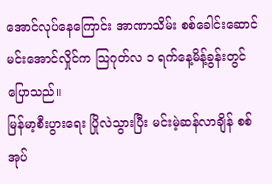အောင်လုပ်နေကြောင်း အာဏာသိမ်း စစ်ခေါင်းဆောင် မင်းအောင်လှိုင်က သြဂုတ်လ ၁ ရက်နေ့မိန့်ခွန်းတွင်ပြောသည်။
မြန်မာ့စီးပွားရေး ပြိုလဲသွားပြီး မင်းမဲ့ဆန်လာချိန် စစ်အုပ်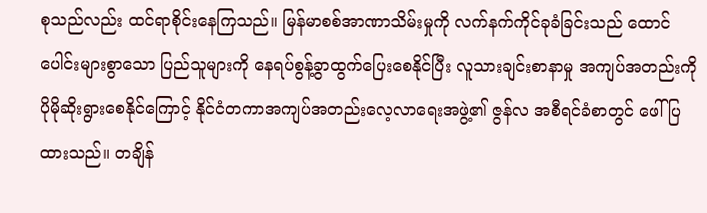စုသည်လည်း ထင်ရာစိုင်းနေကြသည်။ မြန်မာစစ်အာဏာသိမ်းမှုကို လက်နက်ကိုင်ခုခံခြင်းသည် ထောင်ပေါင်းများစွာသော ပြည်သူများကို နေရပ်စွန့်ခွာထွက်ပြေးစေနိုင်ပြီး လူသားချင်းစာနာမှု အကျပ်အတည်းကို ပိုမိုဆိုးရွားစေနိုင်ကြောင့် နိုင်ငံတကာအကျပ်အတည်းလေ့လာရေးအဖွဲ့၏ ဇွန်လ အစီရင်ခံစာတွင် ဖေါ်ပြထားသည်။ တချိန်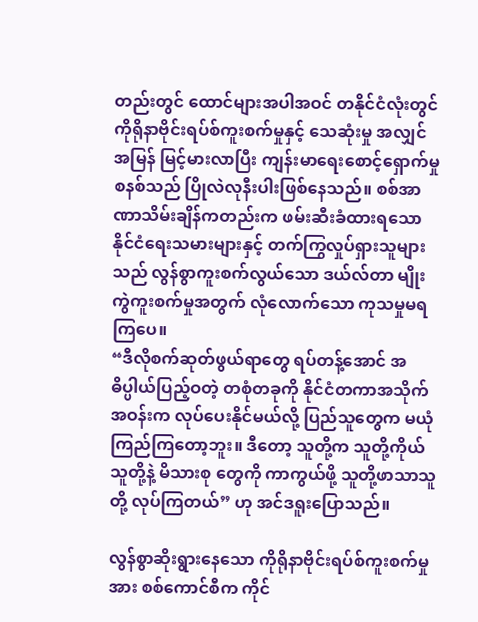တည်းတွင် ထောင်များအပါအဝင် တနိုင်ငံလုံးတွင် ကိုရိုနာဗိုင်းရပ်စ်ကူးစက်မှုနှင့် သေဆုံးမှု အလျှင်အမြန် မြင့်မားလာပြီး ကျန်းမာရေးစောင့်ရှောက်မှုစနစ်သည် ပြိုလဲလုနီးပါးဖြစ်နေသည်။ စစ်အာဏာသိမ်းချိန်ကတည်းက ဖမ်းဆီးခံထားရသော နိုင်ငံရေးသမားများနှင့် တက်ကြွလှုပ်ရှားသူများသည် လွန်စွာကူးစက်လွယ်သော ဒယ်လ်တာ မျိုးကွဲကူးစက်မှုအတွက် လုံလောက်သော ကုသမှုမရကြပေ။
“ဒီလိုစက်ဆုတ်ဖွယ်ရာတွေ ရပ်တန့်အောင် အဓိပ္ပါယ်ပြည့်ဝတဲ့ တစုံတခုကို နိုင်ငံတကာအသိုက်အဝန်းက လုပ်ပေးနိုင်မယ်လို့ ပြည်သူတွေက မယုံကြည်ကြတော့ဘူး။ ဒီတော့ သူတို့က သူတို့ကိုယ်သူတို့နဲ့ မိသားစု တွေကို ကာကွယ်ဖို့ သူတို့ဖာသာသူတို့ လုပ်ကြတယ်” ဟု အင်ဒရူးပြောသည်။

လွန်စွာဆိုးရွားနေသော ကိုရိုနာဗိုင်းရပ်စ်ကူးစက်မှုအား စစ်ကောင်စီက ကိုင်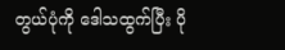တွယ်ပုံကို ဒေါသထွက်ပြီး ပို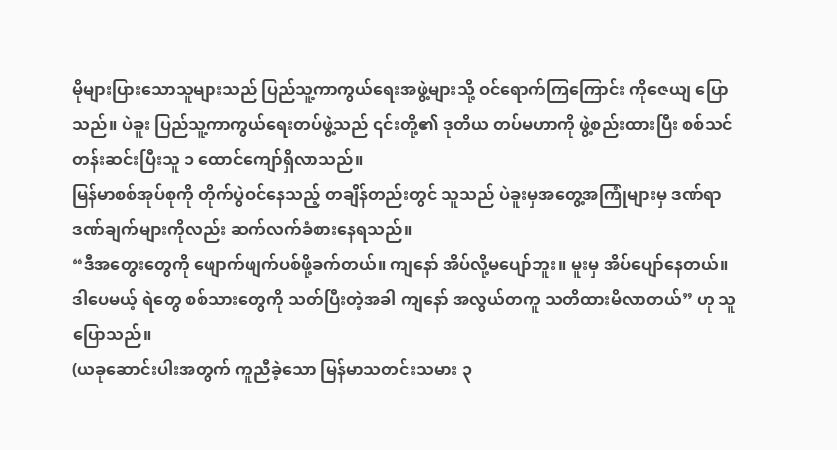မိုများပြားသောသူများသည် ပြည်သူ့ကာကွယ်ရေးအဖွဲ့များသို့ ဝင်ရောက်ကြကြောင်း ကိုဇေယျ ပြောသည်။ ပဲခူး ပြည်သူ့ကာကွယ်ရေးတပ်ဖွဲ့သည် ၎င်းတို့၏ ဒုတိယ တပ်မဟာကို ဖွဲ့စည်းထားပြီး စစ်သင်တန်းဆင်းပြီးသူ ၁ ထောင်ကျော်ရှိလာသည်။
မြန်မာစစ်အုပ်စုကို တိုက်ပွဲဝင်နေသည့် တချိန်တည်းတွင် သူသည် ပဲခူးမှအတွေ့အကြုံများမှ ဒဏ်ရာဒဏ်ချက်များကိုလည်း ဆက်လက်ခံစားနေရသည်။
“ဒီအတွေးတွေကို ဖျောက်ဖျက်ပစ်ဖို့ခက်တယ်။ ကျနော် အိပ်လို့မပျော်ဘူး။ မူးမှ အိပ်ပျော်နေတယ်။ ဒါပေမယ့် ရဲတွေ စစ်သားတွေကို သတ်ပြီးတဲ့အခါ ကျနော် အလွယ်တကူ သတိထားမိလာတယ်” ဟု သူပြောသည်။
(ယခုဆောင်းပါးအတွက် ကူညီခဲ့သော မြန်မာသတင်းသမား ၃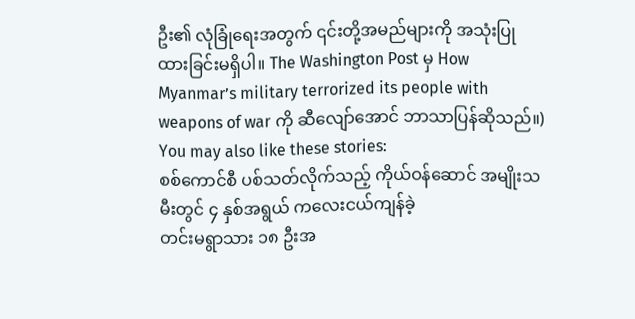ဦး၏ လုံခြုံရေးအတွက် ၎င်းတို့အမည်များကို အသုံးပြုထားခြင်းမရှိပါ။ The Washington Post မှ How Myanmar’s military terrorized its people with weapons of war ကို ဆီလျော်အောင် ဘာသာပြန်ဆိုသည်။)
You may also like these stories:
စစ်ကောင်စီ ပစ်သတ်လိုက်သည့် ကိုယ်ဝန်ဆောင် အမျိုးသမီးတွင် ၄ နှစ်အရွယ် ကလေးငယ်ကျန်ခဲ့
တင်းမရွာသား ၁၈ ဦးအ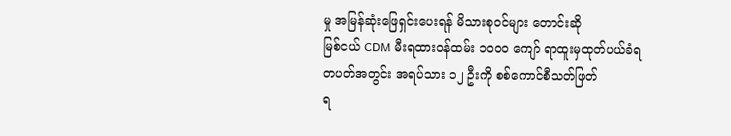မှု အမြန်ဆုံးဖြေရှင်းပေးရန် မိသားစုဝင်များ တောင်းဆို
မြစ်ငယ် CDM မီးရထားဝန်ထမ်း ၁၀၀၀ ကျော် ရာထူးမှထုတ်ပယ်ခံရ
တပတ်အတွင်း အရပ်သား ၁၂ ဦးကို စစ်ကောင်စီသတ်ဖြတ်
ရ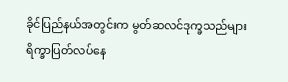ခိုင်ပြည်နယ်အတွင်းက မွတ်ဆလင်ဒုက္ခသည်များ ရိက္ခာပြတ်လပ်နေ